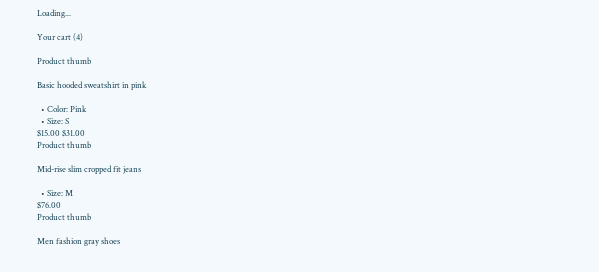Loading...

Your cart (4)

Product thumb

Basic hooded sweatshirt in pink

  • Color: Pink
  • Size: S
$15.00 $31.00
Product thumb

Mid-rise slim cropped fit jeans

  • Size: M
$76.00
Product thumb

Men fashion gray shoes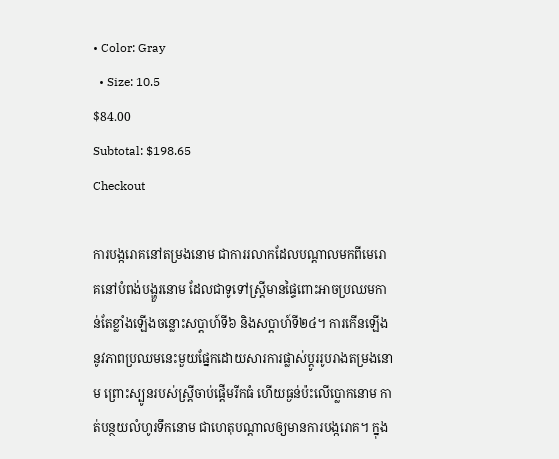• Color: Gray
  • Size: 10.5
$84.00
Subtotal: $198.65
Checkout

ការបង្ករោគនៅតម្រងនោម ជាការរលាកដែលបណ្តាលមកពីមេរោគនៅបំពង់បង្ហួរនោម ដែលជាទូទៅស្ត្រីមានផ្ទៃពោះអាចប្រឈមកាន់តែខ្លាំងឡើងចន្លោះសប្តាហ៍ទី៦ និងសប្តាហ៍ទី២៤។ ការកើនឡើងនូវភាពប្រឈមនេះមួយផ្នែកដោយសារការផ្លាស់ប្តូររូបរាងតម្រងនោម ព្រោះស្បូនរបស់ស្ត្រីចាប់ផ្តើមរីកធំ ហើយធ្ងន់ប៉ះលើប្លោកនោម កាត់បន្ថយលំហូរទឹកនោម ជាហេតុបណ្តាលឲ្យមានការបង្ករោគ។ ក្នុង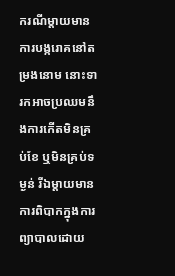ករណីម្តាយមានការបង្ករោគនៅតម្រងនោម នោះទារកអាចប្រឈមនឹងការកើតមិនគ្រប់ខែ ឬមិនគ្រប់ទម្ងន់ រីឯម្តាយមានការពិបាកក្នុងការព្យាបាលដោយ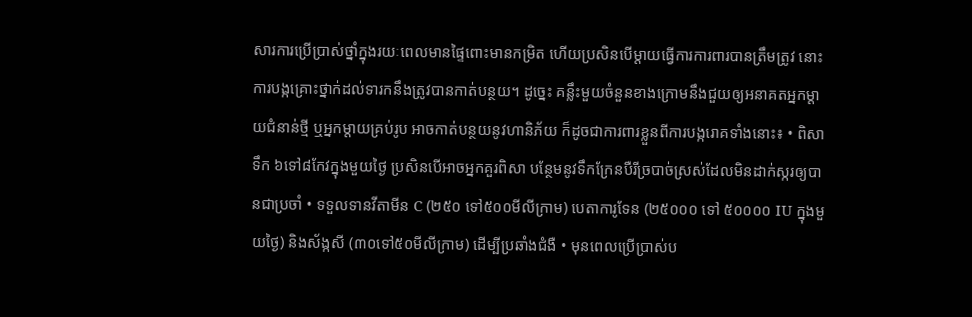សារការប្រើប្រាស់ថ្នាំក្នុងរយៈពេលមានផ្ទៃពោះមានកម្រិត ហើយប្រសិនបើម្តាយធ្វើការការពារបានត្រឹមត្រូវ នោះការបង្កគ្រោះថ្នាក់ដល់ទារកនឹងត្រូវបានកាត់បន្ថយ។ ដូច្នេះ គន្លឹះមួយចំនួនខាងក្រោមនឹងជួយឲ្យអនាគតអ្នកម្តាយជំនាន់ថ្មី ឬអ្នកម្តាយគ្រប់រូប អាចកាត់បន្ថយនូវហានិភ័យ ក៏ដូចជាការពារខ្លួនពីការបង្ករោគទាំងនោះ៖ • ពិសាទឹក ៦ទៅ៨កែវក្នុងមួយថ្ងៃ ប្រសិនបើអាចអ្នកគួរពិសា បន្ថែមនូវទឹកក្រែនបឺរីច្របាច់ស្រស់ដែលមិនដាក់ស្ករឲ្យបានជាប្រចាំ • ទទួលទានវីតាមីន C (២៥០ ទៅ៥០០មីលីក្រាម) បេតាការូទែន (២៥០០០ ទៅ ៥០០០០ IU ក្នុងមួយថ្ងៃ) និងស័ង្កសី (៣០ទៅ៥០មីលីក្រាម) ដើម្បីប្រឆាំងជំងឺ • មុនពេលប្រើប្រាស់ប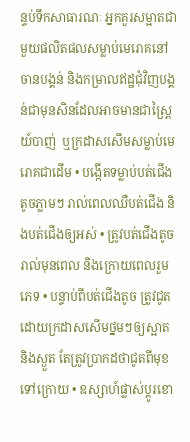ន្ទប់ទឹកសាធារណៈ អ្នកគួរសម្អាតជាមួយផលិតផលសម្លាប់មេរោគនៅចានបង្គន់ និងកម្រាលឥដ្ឋជុំវិញបង្គន់ជាមុនសិនដែលអាចមានជាស្ព្រៃយ៍បាញ់  ឬក្រដាសសើមសម្លាប់មេរោគជាដើម • បង្កើតទម្លាប់បត់ជើងតូចភ្លាមៗ រាល់ពេលឈឺបត់ជើង និងបត់ជើងឲ្យអស់ • ត្រូវបត់ជើងតូចរាល់មុនពេល និងក្រោយពេលរួមភេទ • បន្ទាប់ពីបត់ជើងតូច ត្រូវជូតដោយក្រដាសសើមថ្នមៗឲ្យស្អាត និងស្ងួត តែត្រូវប្រាកដថាជូតពីមុខទៅក្រោយ • ឧស្សាហ៍ផ្លាស់ប្តូរខោ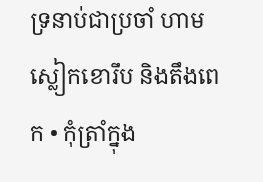ទ្រនាប់ជាប្រចាំ ហាមស្លៀកខោរឹប និងតឹងពេក • កុំត្រាំក្នុង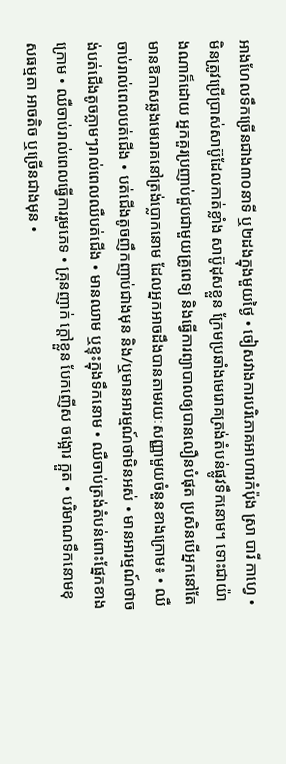អាងហែលទឹកច្រើនជាង៣០នាទី ឬ២ដងក្នុងមួយថ្ងៃ • ចៀសវាងការបរិភោគអាហារកំប៉ុង ស្រា បារី កាហ្វេ • មិនត្រូវប្រើប្រាស់សាប៊ូដែលកាត់ខ្លាំង សាប៊ូដុសខ្លួន ក្រែមប្រឆាំងមេរោគត្រង់តំបន់ផ្លូវទឹកនោម។ ទោះជាយ៉ាងណាក៏ដោយ អ្នកគួរប្រញាប់ជួបជាមួយគ្រូពេទ្យ និងធ្វើការព្យាបាលឲ្យបានលឿនបំផុត ប្រសិនបើអ្នកនៅតែមានឱកាសឆ្លងមេរោគនៅត្រង់ប្លោកនោម ដែលអ្នកអាចដឹងបានតាមរយៈសញ្ញាមួយចំនួនខាងក្រោម៖ • ឈឺចាប់រាល់ពេលបត់ជើង • បត់ជើងតូចញឹកញាប់ជាងមុន និង/ឬមានអារម្មណ៍ថាមិនអស់ • មានអារម្មណ៍ថាចង់បត់ជើងតូចភ្លាមៗរាល់ពេលឈឺបត់ជើង • មានឈាម ឬខ្ទុះក្នុងទឹកនោម • ឈឺចាប់ត្រង់តំបន់ពោះផ្នែកខាងក្រោម • ឈឺចាប់រាល់ពេលធ្វើការរួមភេទ • គ្រុនញាក់ ក្តៅខ្លួន បែកញើស ចង្អោរ ក្អួត • បរិមាណទឹកនោមខុសធម្មតា អាចតិច ឬច្រើនជាងមុន •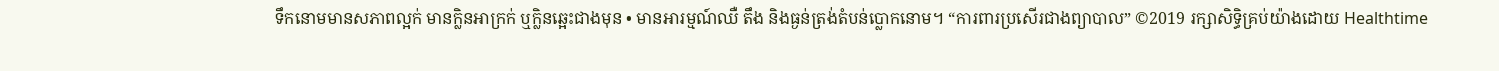ទឹកនោមមានសភាពល្អក់ មានក្លិនអាក្រក់ ឬក្លិនឆ្អេះជាងមុន • មានអារម្មណ៍ឈឺ តឹង និងធ្ងន់ត្រង់តំបន់ប្លោកនោម។ “ការពារប្រសើរជាងព្យាបាល” ©2019 រក្សាសិទ្ធិគ្រប់យ៉ាងដោយ Healthtime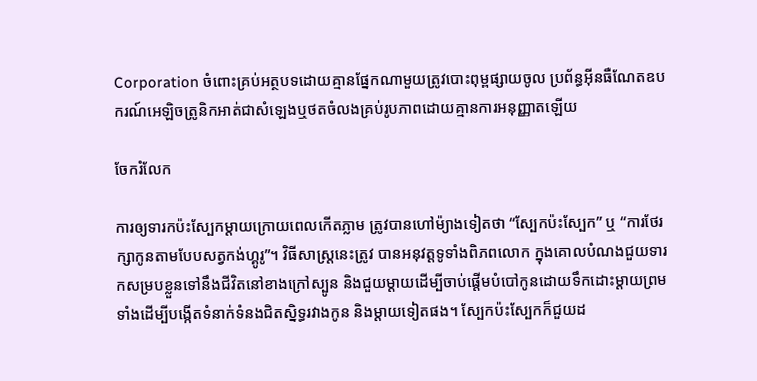Corporation ចំពោះគ្រប់អត្ថបទដោយគ្មានផ្នែកណាមួយត្រូវបោះពុម្ពផ្សាយចូល ប្រព័ន្ធអ៊ីនធឺណែតឧបករណ៍អេឡិចត្រូនិកអាត់ជាសំឡេងឬថតចំលងគ្រប់រូបភាពដោយគ្មានការអនុញ្ញាតឡើយ

ចែករំលែក

ការឲ្យទារកប៉ះស្បែកម្តាយក្រោយពេលកើតភ្លាម ត្រូវបានហៅម៉្យាងទៀតថា “ស្បែកប៉ះស្បែក” ឬ “ការថែរក្សាកូនតាមបែបសត្វកង់ហ្គូរូ”។ វិធីសាស្ត្រនេះត្រូវ បានអនុវត្តទូទាំងពិភពលោក ក្នុងគោលបំណងជួយទារកសម្របខ្លួនទៅនឹងជីវិតនៅខាងក្រៅស្បូន និងជួយម្តាយដើម្បីចាប់ផ្តើមបំបៅកូនដោយទឹកដោះម្តាយព្រមទាំងដើម្បីបង្កើតទំនាក់ទំនងជិតស្និទ្ធរវាងកូន និងម្តាយទៀតផង។ ស្បែកប៉ះស្បែកក៏ជួយដ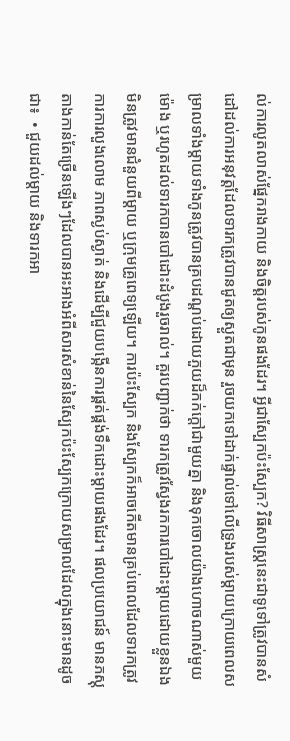ល់ការលូតលាស់ផ្នែករាងកាយ និងចិត្តរបស់កូនផងដែរ។ អ្វីជាស្បែកប៉ះស្បែក? វិធីសាស្ត្រនេះជាទូទៅត្រូវបានសំដៅដល់ការអនុវត្តដែលទារកត្រូវបានជូតឲ្យស្ងួតជាមុន រួចយកទៅដាក់ផ្ទាល់ទៅលើទ្រូងរបស់ម្តាយក្រោយពេលសម្រាលទាំងម្តាយទាំងកូនត្រូវបានគ្របដណ្តប់ដោយភួយដ៏កក់ក្តៅជាមួយគ្នា និងទុកចោលយ៉ាងហោចណាស់មួយម៉ោង ឬរហូតដល់ទារកបានបៅដោះដំបូងរួចរាល់។ គួរបញ្ជាក់ថា ទារកត្រូវស្វែងរកការបៅដោះម្តាយដោយខ្លួនឯង មិនត្រូវមានជំនួយពីម្តាយ ឬក្រុមគ្រូពេទ្យឡើយ។ ការប៉ះស្បែក និងស្បែកក៏អាចកើតមានគ្រប់ពេលដែលទារកត្រូវការការលួងលោម ភាពស្ងប់ស្ងាត់ និងដើម្បីជួយបង្កើនការផ្គត់ផ្គង់ទឹកដោះម្តាយផងដែរ។ ផលប្រយោជន៍ មានភស្តុតាងកាន់តែច្រើនឡើងៗដែលបានអះអាងអំពីសារសំខាន់នៃស្បែកប៉ះស្បែកក្រោយសម្រាលដែលក្នុងនោះមានដូចជា៖  • ជួយដល់ម្តាយ និងទារកអា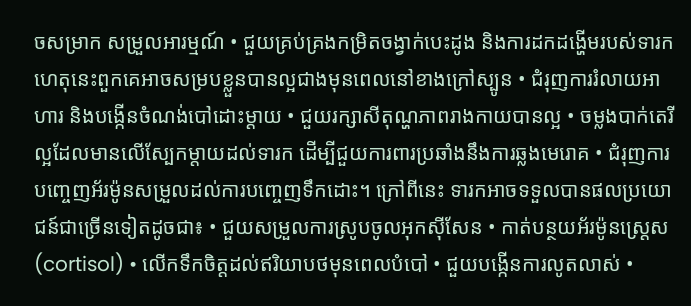ចសម្រាក សម្រួលអារម្មណ៍ • ជួយគ្រប់គ្រងកម្រិតចង្វាក់បេះដូង និងការដកដង្ហើមរបស់ទារក ហេតុនេះពួកគេអាចសម្របខ្លួនបានល្អជាងមុនពេលនៅខាងក្រៅស្បូន • ជំរុញការរំលាយអាហារ និងបង្កើនចំណង់បៅដោះម្តាយ • ជួយរក្សាសីតុណ្ហភាពរាងកាយបានល្អ • ចម្លងបាក់តេរីល្អដែលមានលើស្បែកម្តាយដល់ទារក ដើម្បីជួយការពារប្រឆាំងនឹងការឆ្លងមេរោគ • ជំរុញការបញ្ចេញអ័រម៉ូនសម្រួលដល់ការបញ្ចេញទឹកដោះ។ ក្រៅពីនេះ ទារកអាចទទួលបានផលប្រយោជន៍ជាច្រើនទៀតដូចជា៖ • ជួយសម្រួលការស្រូបចូលអុកស៊ីសែន • កាត់បន្ថយអ័រម៉ូនស្ត្រេស (cortisol) • លើកទឹកចិត្តដល់ឥរិយាបថមុនពេលបំបៅ • ជួយបង្កើនការលូតលាស់ •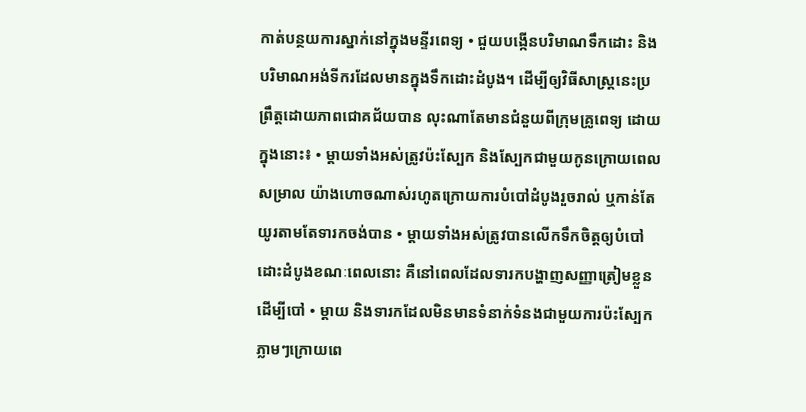កាត់បន្ថយការស្នាក់នៅក្នុងមន្ទីរពេទ្យ • ជួយបង្កើនបរិមាណទឹកដោះ និងបរិមាណអង់ទីករដែលមានក្នុងទឹកដោះដំបូង។ ដើម្បីឲ្យវិធីសាស្ត្រនេះប្រព្រឹត្តដោយភាពជោគជ័យបាន លុះណាតែមានជំនួយពីក្រុមគ្រូពេទ្យ ដោយក្នុងនោះ៖ • ម្តាយទាំងអស់ត្រូវប៉ះស្បែក និងស្បែកជាមួយកូនក្រោយពេលសម្រាល យ៉ាងហោចណាស់រហូតក្រោយការបំបៅដំបូងរួចរាល់ ឬកាន់តែយូរតាមតែទារកចង់បាន • ម្តាយទាំងអស់ត្រូវបានលើកទឹកចិត្តឲ្យបំបៅដោះដំបូងខណៈពេលនោះ គឺនៅពេលដែលទារកបង្ហាញសញ្ញាត្រៀមខ្លួនដើម្បីបៅ • ម្តាយ និងទារកដែលមិនមានទំនាក់ទំនងជាមួយការប៉ះស្បែកភ្លាមៗក្រោយពេ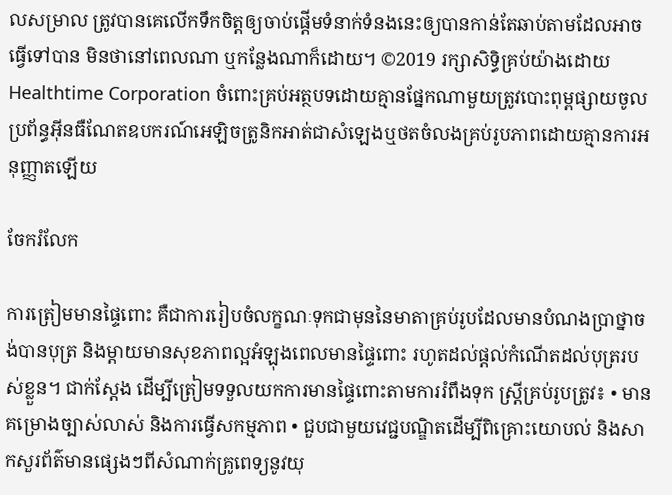លសម្រាល ត្រូវបានគេលើកទឹកចិត្តឲ្យចាប់ផ្តើមទំនាក់ទំនងនេះឲ្យបានកាន់តែឆាប់តាមដែលអាចធ្វើទៅបាន មិនថានៅពេលណា ឬកន្លែងណាក៏ដោយ។ ©2019 រក្សាសិទ្ធិគ្រប់យ៉ាងដោយ Healthtime Corporation ចំពោះគ្រប់អត្ថបទដោយគ្មានផ្នែកណាមួយត្រូវបោះពុម្ពផ្សាយចូល ប្រព័ន្ធអ៊ីនធឺណែតឧបករណ៍អេឡិចត្រូនិកអាត់ជាសំឡេងឬថតចំលងគ្រប់រូបភាពដោយគ្មានការអនុញ្ញាតឡើយ

ចែករំលែក

ការត្រៀមមានផ្ទៃពោះ គឺជាការរៀបចំលក្ខណៈទុកជាមុននៃមាតាគ្រប់រូបដែលមានបំណងប្រាថ្នាចង់បានបុត្រ និងម្តាយមានសុខភាពល្អអំឡុងពេលមានផ្ទៃពោះ រហូតដល់ផ្តល់កំណើតដល់បុត្ររបស់ខ្លួន។ ជាក់ស្តែង ដើម្បីត្រៀមទទួលយកការមានផ្ទៃពោះតាមការរំពឹងទុក ស្ត្រីគ្រប់រូបត្រូវ៖ • មានគម្រោងច្បាស់លាស់ និងការធ្វើសកម្មភាព • ជួបជាមួយវេជ្ជបណ្ឌិតដើម្បីពិគ្រោះយោបល់ និងសាកសួរព័ត៌មានផ្សេងៗពីសំណាក់គ្រូពេទ្យនូវយុ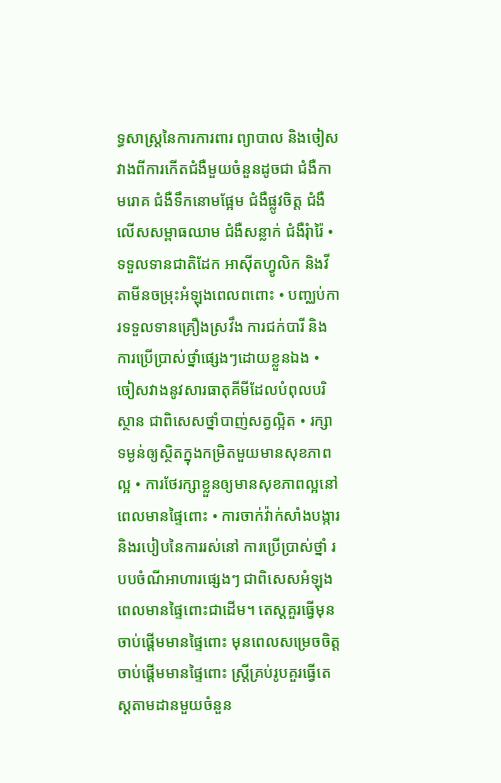ទ្ធសាស្រ្តនៃការការពារ ព្យាបាល និងចៀសវាងពីការកើតជំងឺមួយចំនួនដូចជា ជំងឺកាមរោគ ជំងឺទឹកនោមផ្អែម ជំងឺផ្លូវចិត្ត ជំងឺលើសសម្ពាធឈាម ជំងឺសន្លាក់ ជំងឺរុំារ៉ៃ • ទទួលទានជាតិដែក អាស៊ីតហ្វូលិក និងវីតាមីនចម្រុះអំឡុងពេលពពោះ • បញ្ឈប់ការទទួលទានគ្រឿងស្រវឹង ការជក់បារី និងការប្រើប្រាស់ថ្នាំផ្សេងៗដោយខ្លួនឯង • ចៀសវាងនូវសារធាតុគីមីដែលបំពុលបរិស្ថាន ជាពិសេសថ្នាំបាញ់សត្វល្អិត • រក្សាទម្ងន់ឲ្យស្ថិតក្នុងកម្រិតមួយមានសុខភាពល្អ • ការថែរក្សាខ្លួនឲ្យមានសុខភាពល្អនៅពេលមានផ្ទៃពោះ • ការចាក់វ៉ាក់សាំងបង្ការ និងរបៀបនៃការរស់នៅ ការប្រើប្រាស់ថ្នាំ របបចំណីអាហារផ្សេងៗ ជាពិសេសអំឡុងពេលមានផ្ទៃពោះជាដើម។ តេស្តគួរធ្វើមុនចាប់ផ្តើមមានផ្ទៃពោះ មុនពេលសម្រេចចិត្តចាប់ផ្តើមមានផ្ទៃពោះ ស្រ្តីគ្រប់រូបគួរធ្វើតេស្តតាមដានមួយចំនួន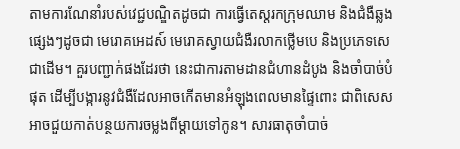តាមការណែនាំរបស់វេជ្ជបណ្ឌិតដូចជា ការធ្វើតេស្តរកក្រុមឈាម និងជំងឺឆ្លងផ្សេងៗដូចជា មេរោគអេដស៍ មេរោគស្វាយជំងឺរលាកថ្លើមបេ និងប្រភេទសេជាដើម។ គួរបញ្ជាក់ផងដែរថា នេះជាការតាមដានជំហានដំបូង និងចាំបាច់បំផុត ដើម្បីបង្ការនូវជំងឺដែលអាចកើតមានអំឡុងពេលមានផ្ទៃពោះ ជាពិសេសអាចជួយកាត់បន្ថយការចម្លងពីម្តាយទៅកូន។ សារធាតុចាំបាច់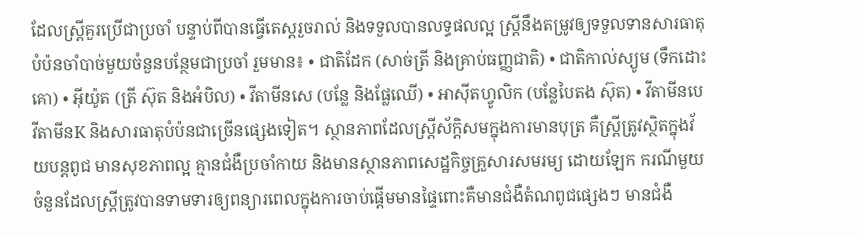ដែលស្រ្តីគួរប្រើជាប្រចាំ បន្ទាប់ពីបានធ្វើតេស្តរួចរាល់ និងទទួលបានលទ្ធផលល្អ ស្ត្រីនឹងតម្រូវឲ្យទទួលទានសារធាតុបំប៉នចាំបាច់មួយចំនួនបន្ថែមជាប្រចាំ រួមមាន៖ • ជាតិដែក (សាច់ត្រី និងគ្រាប់ធញ្ញជាតិ) • ជាតិកាល់ស្យូម (ទឹកដោះគោ) • អ៊ីយ៉ូត (ត្រី ស៊ុត និងអំបិល) • វីតាមីនសេ (បន្លែ និងផ្លែឈើ) • អាស៊ីតហ្វូលិក (បន្លែបៃតង ស៊ុត) • វីតាមីនបេ វីតាមីនK និងសារធាតុបំប៉នជាច្រើនផ្សេងទៀត។ ស្ថានភាពដែលស្ត្រីស័ក្តិសមក្នុងការមានបុត្រ គឺស្រ្តីត្រូវស្ថិតក្នុងវ័យបន្តពូជ មានសុខភាពល្អ គ្មានជំងឺប្រចាំកាយ និងមានស្ថានភាពសេដ្ឋកិច្ចគ្រួសារសមរម្យ ដោយឡែក ករណីមួយចំនួនដែលស្រ្តីត្រូវបានទាមទារឲ្យពន្យារពេលក្នុងការចាប់ផ្តើមមានផ្ទៃពោះគឺមានជំងឺតំណពូជផ្សេងៗ មានជំងឺ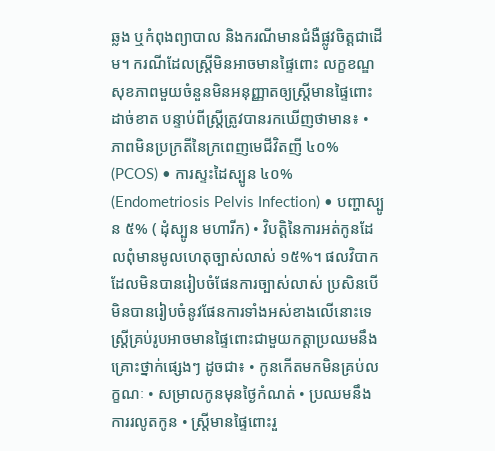ឆ្លង ឬកំពុងព្យាបាល និងករណីមានជំងឺផ្លូវចិត្តជាដើម។ ករណីដែលស្រ្តីមិនអាចមានផ្ទៃពោះ លក្ខខណ្ឌសុខភាពមួយចំនួនមិនអនុញ្ញាតឲ្យស្ត្រីមានផ្ទៃពោះដាច់ខាត បន្ទាប់ពីស្ត្រីត្រូវបានរកឃើញថាមាន៖ • ភាពមិនប្រក្រតីនៃក្រពេញមេជីវិតញី ៤០% (PCOS) • ការស្ទះដៃស្បូន ៤០% (Endometriosis Pelvis Infection) • បញ្ហាស្បូន ៥% ( ដុំស្បូន មហារីក) • វិបត្តិនៃការអត់កូនដែលពុំមានមូលហេតុច្បាស់លាស់ ១៥%។ ផលវិបាកដែលមិនបានរៀបចំផែនការច្បាស់លាស់ ប្រសិនបើមិនបានរៀបចំនូវផែនការទាំងអស់ខាងលើនោះទេ ស្រ្តីគ្រប់រូបអាចមានផ្ទៃពោះជាមួយកត្តាប្រឈមនឹងគ្រោះថ្នាក់ផ្សេងៗ ដូចជា៖ • កូនកើតមកមិនគ្រប់លក្ខណៈ • សម្រាលកូនមុនថ្ងៃកំណត់ • ប្រឈមនឹងការរលូតកូន • ស្រ្តីមានផ្ទៃពោះរួ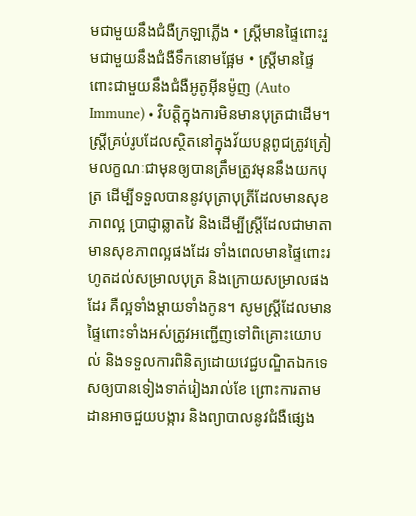មជាមួយនឹងជំងឺក្រឡាភ្លើង • ស្រ្តីមានផ្ទៃពោះរួមជាមួយនឹងជំងឺទឹកនោមផ្អែម • ស្រ្តីមានផ្ទៃពោះជាមួយនឹងជំងឺអូតូអុីនម៉ូញ (Auto Immune) • វិបត្តិក្នុងការមិនមានបុត្រជាដើម។ ស្រ្តីគ្រប់រូបដែលស្ថិតនៅក្នុងវ័យបន្តពូជត្រូវត្រៀមលក្ខណៈជាមុនឲ្យបានត្រឹមត្រូវមុននឹងយកបុត្រ ដើម្បីទទួលបាននូវបុត្រាបុត្រីដែលមានសុខភាពល្អ ប្រាជ្ញាឆ្លាតវៃ និងដើម្បីស្រ្តីដែលជាមាតាមានសុខភាពល្អផងដែរ ទាំងពេលមានផ្ទៃពោះរហូតដល់សម្រាលបុត្រ និងក្រោយសម្រាលផងដែរ គឺល្អទាំងម្តាយទាំងកូន។ សូមស្រ្តីដែលមានផ្ទៃពោះទាំងអស់ត្រូវអញ្ជើញទៅពិគ្រោះយោបល់ និងទទួលការពិនិត្យដោយវេជ្ជបណ្ឌិតឯកទេសឲ្យបានទៀងទាត់រៀងរាល់ខែ ព្រោះការតាមដានអាចជួយបង្ការ និងព្យាបាលនូវជំងឺផ្សេង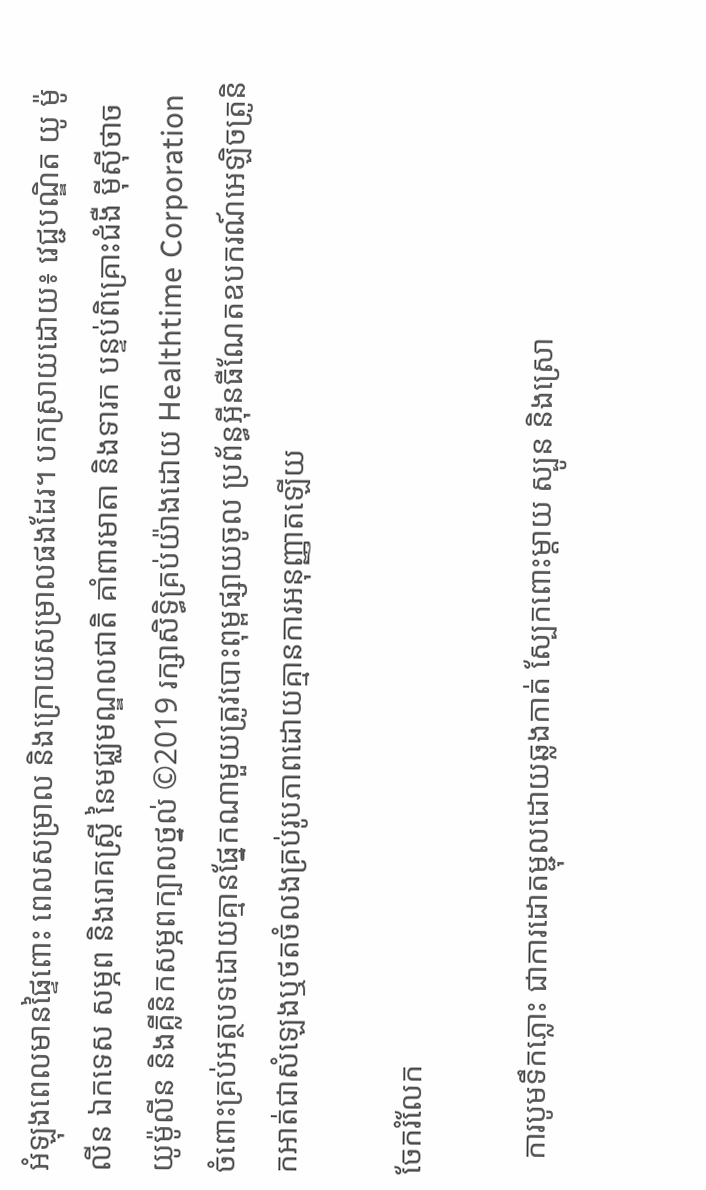អំឡុងពេលមានផ្ទៃពោះ ពេលសម្រាល និងក្រោយសម្រាលផងដែរ។ បកស្រាយដោយ៖ វេជ្ជបណ្ឌិត យូ ម៉ូលីន ឯកទេស សម្ភព និងរោគស្រ្តី នៃមជ្ឈមណ្ឌលជាតិ គាំពារមាតា និងទារក បន្ទប់ពិគ្រោះជំងឺ ម៉ីស៊ីថាច យូម៉ូលីន និងគ្លីនិកសម្ភពក្បាលថ្នល់ ©2019 រក្សាសិទ្ធិគ្រប់យ៉ាងដោយ Healthtime Corporation ចំពោះគ្រប់អត្ថបទដោយគ្មានផ្នែកណាមួយត្រូវបោះពុម្ពផ្សាយចូល ប្រព័ន្ធអ៊ីនធឺណែតឧបករណ៍អេឡិចត្រូនិកអាត់ជាសំឡេងឬថតចំលងគ្រប់រូបភាពដោយគ្មានការអនុញ្ញាតឡើយ

ចែករំលែក

  ការបូមទឹកភ្លោះ ជាការដោតម្ជុលដោយឆ្លងកាត់ ស្បែកពោះម្តាយ ស្បូន និងស្រោ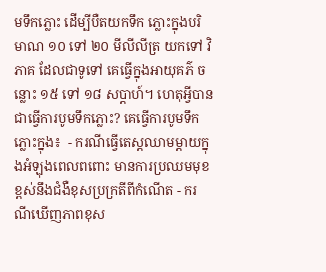មទឹកភ្លោះ ដើម្បីបឺតយកទឹក ភ្លោះក្នុងបរិមាណ ១០ ទៅ ២០ មីលីលីត្រ យកទៅ វិភាគ ដែលជាទូទៅ គេធ្វើក្នុងអាយុគភ៌ ចន្លោះ ១៥ ទៅ ១៨ សប្តាហ៍។ ហេតុអ្វីបានជាធ្វើការបូមទឹកភ្លោះ? គេធ្វើការបូមទឹកភ្លោះក្នុង៖  - ករណីធ្វើតេស្តឈាមម្តាយក្នុងអំឡុងពេលពពោះ មានការប្រឈមមុខខ្ពស់នឹងជំងឺខុសប្រក្រតីពីកំណើត - ករណីឃើញភាពខុស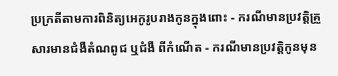ប្រក្រតីតាមការពិនិត្យអេកូរូបរាងកូនក្នុងពោះ - ករណីមានប្រវត្តិគ្រួសារមានជំងឺតំណពូជ ឬជំងឺ ពីកំណើត - ករណីមានប្រវត្តិកូនមុន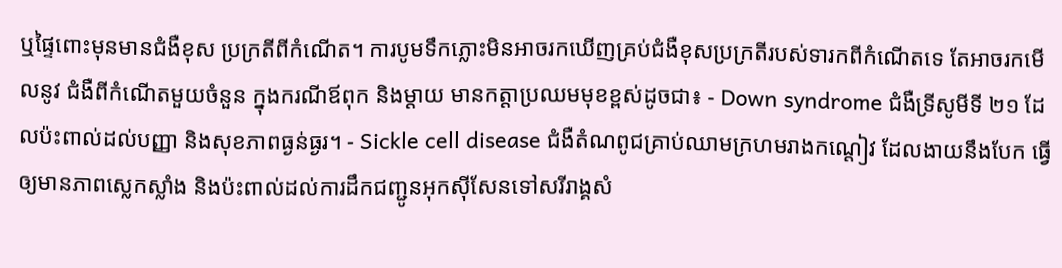ឬផ្ទៃពោះមុនមានជំងឺខុស ប្រក្រតីពីកំណើត។ ការបូមទឹកភ្លោះមិនអាចរកឃើញគ្រប់ជំងឺខុសប្រក្រតីរបស់ទារកពីកំណើតទេ តែអាចរកមើលនូវ ជំងឺពីកំណើតមួយចំនួន ក្នុងករណីឪពុក និងម្តាយ មានកត្តាប្រឈមមុខខ្ពស់ដូចជា៖ - Down syndrome ជំងឺទ្រីសូមីទី ២១ ដែលប៉ះពាល់ដល់បញ្ញា និងសុខភាពធ្ងន់ធ្ងរ។ - Sickle cell disease ជំងឺតំណពូជគ្រាប់ឈាមក្រហមរាងកណ្តៀវ ដែលងាយនឹងបែក ធ្វើឲ្យមានភាពស្លេកស្លាំង និងប៉ះពាល់ដល់ការដឹកជញ្ជូនអុកស៊ីសែនទៅសរីរាង្គសំ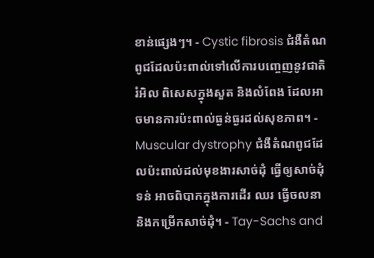ខាន់ផ្សេងៗ។ - Cystic fibrosis ជំងឺតំណពូជដែលប៉ះពាល់ទៅលើការបញ្ចេញនូវជាតិរំអិល ពិសេសក្នុងសួត និងលំពែង ដែលអាចមានការប៉ះពាល់ធ្ងន់ធ្ងរដល់សុខភាព។ - Muscular dystrophy ជំងឺតំណពូជដែលប៉ះពាល់ដល់មុខងារសាច់ដុំ ធ្វើឲ្យសាច់ដុំទន់ អាចពិបាកក្នុងការដើរ ឈរ ធ្វើចលនា និងកម្រើកសាច់ដុំ។ - Tay-Sachs and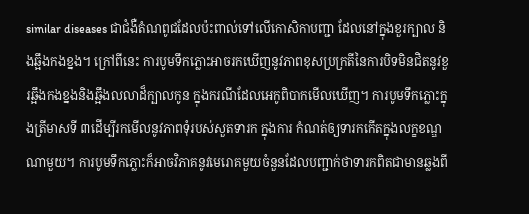similar diseases ជាជំងឺតំណពូជដែលប៉ះពាល់ទៅលើកោសិកាបញ្ជា ដែលនៅក្នុងខួរក្បាល និងឆ្អឹងកងខ្នង។ ក្រៅពីនេះ ការបូមទឹកភ្លោះអាចរកឃើញនូវភាពខុសប្រក្រតីនៃការបិទមិនជិតនូវខួរឆ្អឹងកងខ្នងនិងឆ្អឹងលលាដ៏ក្បាលកូន ក្នុងករណីដែលអេកូពិបាកមើលឃើញ។ ការបូមទឹកភ្លោះក្នុងត្រីមាសទី ៣ដើម្បីរកមើលនូវភាពទុំរបស់សួតទារក ក្នុងការ កំណត់ឲ្យទារកកើតក្នុងលក្ខខណ្ឌណាមួយ។ ការបូមទឹកភ្លោះក៏អាចវិភាគនូវមេរោគមួយចំនួនដែលបញ្ជាក់ថាទារកពិតជាមានឆ្លងពី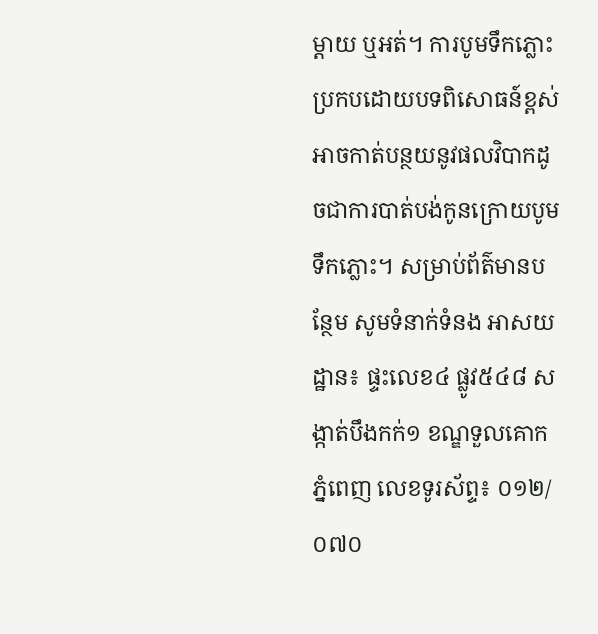ម្តាយ ឬអត់។ ការបូមទឹកភ្លោះប្រកបដោយបទពិសោធន៍ខ្ពស់អាចកាត់បន្ថយនូវផលវិបាកដូចជាការបាត់បង់កូនក្រោយបូមទឹកភ្លោះ។ សម្រាប់ព័ត៌មានបន្ថែម សូមទំនាក់ទំនង អាសយដ្ឋាន៖ ផ្ទះលេខ៤ ផ្លូវ៥៤៨ សង្កាត់បឹងកក់១ ខណ្ឌទួលគោក ភ្នំពេញ លេខទូរស័ព្ទ៖ ០១២/០៧០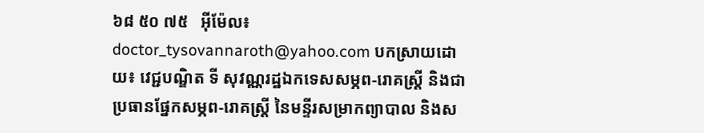៦៨ ៥០ ៧៥   អុីម៉ែល៖ doctor_tysovannaroth@yahoo.com បកស្រាយដោយ៖ វេជ្ជបណ្ឌិត ទី សុវណ្ណរដ្ឋឯកទេសសម្ភព-រោគស្ត្រី និងជាប្រធានផ្នែកសម្ភព-រោគស្ត្រី នៃមន្ទីរសម្រាកព្យាបាល និងស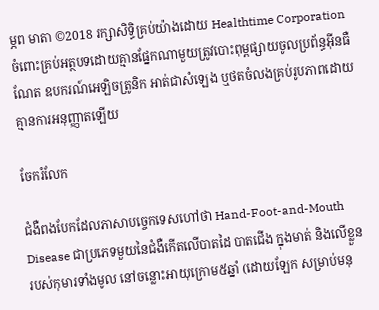ម្ភព មាតា ©2018 រក្សាសិទ្ធិគ្រប់យ៉ាងដោយ Healthtime Corporation ចំពោះគ្រប់អត្ថបទដោយគ្មានផ្នែកណាមួយត្រូវបោះពុម្ពផ្សាយចូលប្រព័ន្ធអ៊ីនធឺណែត ឧបករណ៍អេឡិចត្រូនិក អាត់ជាសំឡេង ឬថតចំលងគ្រប់រូបភាពដោយគ្មានការអនុញ្ញាតឡើយ

ចែករំលែក

ជំងឺពងបែកដែលភាសាបច្ចេកទេសហៅថា Hand-Foot-and-Mouth Disease ជាប្រភេទមួយនៃជំងឺកើតលើបាតដៃ បាតជើង ក្នុងមាត់ និងលើខ្លួនរបស់កុមារទាំងមូល នៅចន្លោះអាយុក្រោម៥ឆ្នាំ (ដោយឡែក សម្រាប់មនុ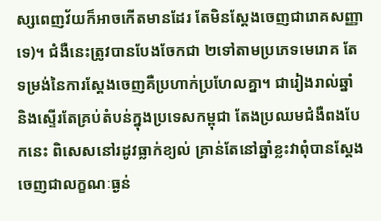ស្សពេញវ័យក៏អាចកើតមានដែរ តែមិនស្តែងចេញជារោគសញ្ញាទេ)។ ជំងឺនេះត្រូវបានបែងចែកជា ២ទៅតាមប្រភេទមេរោគ តែទម្រង់នៃការស្តែងចេញគឺប្រហាក់ប្រហែលគ្នា។ ជារៀងរាល់ឆ្នាំ និងស្ទើរតែគ្រប់តំបន់ក្នុងប្រទេសកម្ពុជា តែងប្រឈមជំងឺពងបែកនេះ ពិសេសនៅរដូវធ្លាក់ខ្យល់ គ្រាន់តែនៅឆ្នាំខ្លះវាពុំបានស្តែងចេញជាលក្ខណៈធ្ងន់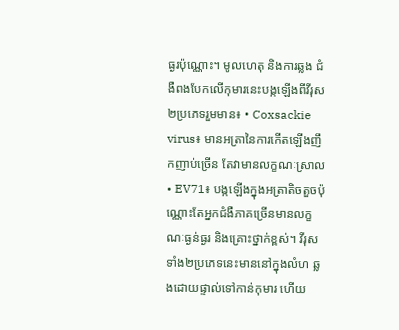ធ្ងរប៉ុណ្ណោះ។ មូលហេតុ និងការឆ្លង ជំងឺពងបែកលើកុមារនេះបង្កឡើងពីវីរុស ២ប្រភេទរួមមាន៖ • Coxsackie virus៖ មានអត្រានៃការកើតឡើងញឹកញាប់ច្រើន តែវាមានលក្ខណៈស្រាល • EV71៖ បង្កឡើងក្នុងអត្រាតិចតួចប៉ុណ្ណោះតែអ្នកជំងឺភាគច្រើនមានលក្ខណៈធ្ងន់ធ្ងរ និងគ្រោះថ្នាក់ខ្ពស់។ វីរុសទាំង២ប្រភេទនេះមាននៅក្នុងលំហ ឆ្លងដោយផ្ទាល់ទៅកាន់កុមារ ហើយ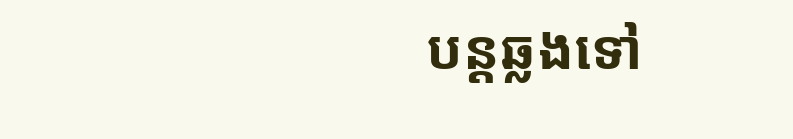បន្តឆ្លងទៅ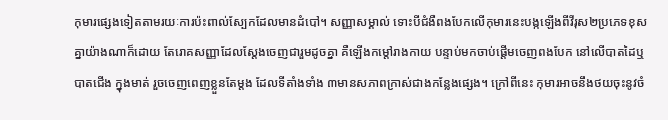កុមារផ្សេងទៀតតាមរយៈការប៉ះពាល់ស្បែកដែលមានដំបៅ។ សញ្ញាសម្គាល់ ទោះបីជំងឺពងបែកលើកុមារនេះបង្កឡើងពីវីរុស២ប្រភេទខុសគ្នាយ៉ាងណាក៏ដោយ តែរោគសញ្ញាដែលស្តែងចេញជារួមដូចគ្នា គឺឡើងកម្តៅរាងកាយ បន្ទាប់មកចាប់ផ្តើមចេញពងបែក នៅលើបាតដៃឬបាតជើង ក្នុងមាត់ រួចចេញពេញខ្លួនតែម្តង ដែលទីតាំងទាំង ៣មានសភាពក្រាស់ជាងកន្លែងផ្សេង។ ក្រៅពីនេះ កុមារអាចនឹងថយចុះនូវចំ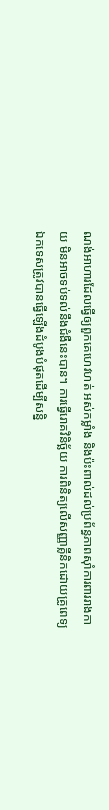ណង់អាហារដែលធ្វើឲ្យពួកគេហេវហត់ អស់កម្លាំង និងប៉ះពាល់ដល់ប្រព័ន្ធភាពស៊ាំការពាររាងកាយ មិនអាចទប់ទល់នឹងជំងឺនេះបាន។ ការធ្វើរោគវិនិច្ឆ័យ ការពិនិត្យលើសញ្ញាគ្លីនិកដោយគ្រូពេទ្យឯកទេសត្រូវបានធ្វើឡើងដំបូងបំផុតដើម្បីសន្និ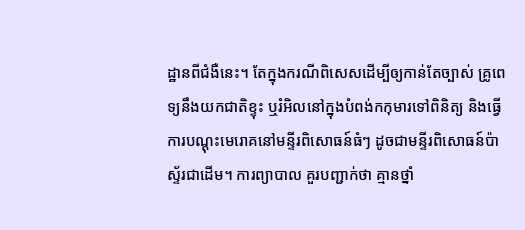ដ្ឋានពីជំងឺនេះ។ តែក្នុងករណីពិសេសដើម្បីឲ្យកាន់តែច្បាស់ គ្រូពេទ្យនឹងយកជាតិខ្ទុះ ឬរំអិលនៅក្នុងបំពង់កកុមារទៅពិនិត្យ និងធ្វើការបណ្តុះមេរោគនៅមន្ទីរពិសោធន៍ធំៗ ដូចជាមន្ទីរពិសោធន៍ប៉ាស្ទ័រជាដើម។ ការព្យាបាល គួរបញ្ជាក់ថា គ្មានថ្នាំ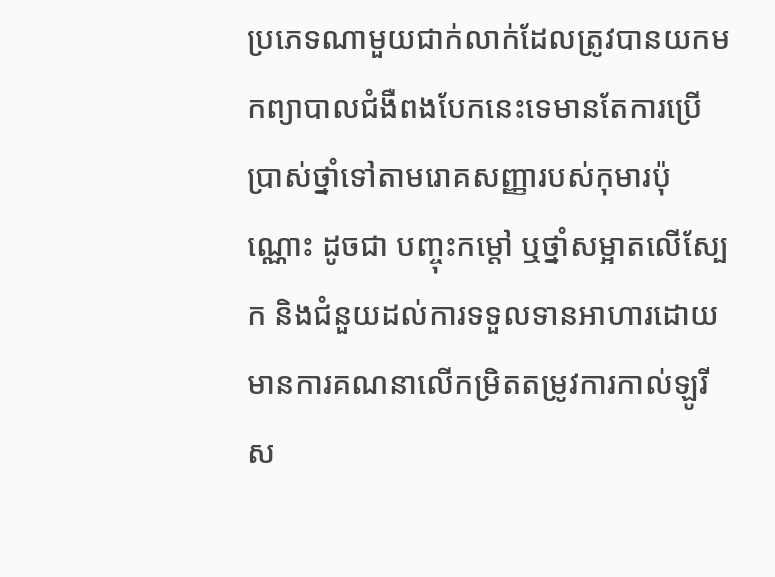ប្រភេទណាមួយជាក់លាក់ដែលត្រូវបានយកមកព្យាបាលជំងឺពងបែកនេះទេមានតែការប្រើប្រាស់ថ្នាំទៅតាមរោគសញ្ញារបស់កុមារប៉ុណ្ណោះ ដូចជា បញ្ចុះកម្តៅ ឬថ្នាំសម្អាតលើស្បែក និងជំនួយដល់ការទទួលទានអាហារដោយមានការគណនាលើកម្រិតតម្រូវការកាល់ឡូរីស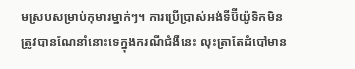មស្របសម្រាប់កុមារម្នាក់ៗ។ ការប្រើប្រាស់អង់ទីប៊ីយ៉ូទិកមិនត្រូវបានណែនាំនោះទេក្នុងករណីជំងឺនេះ លុះត្រាតែដំបៅមាន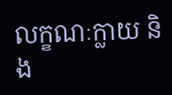លក្ខណៈក្លាយ និង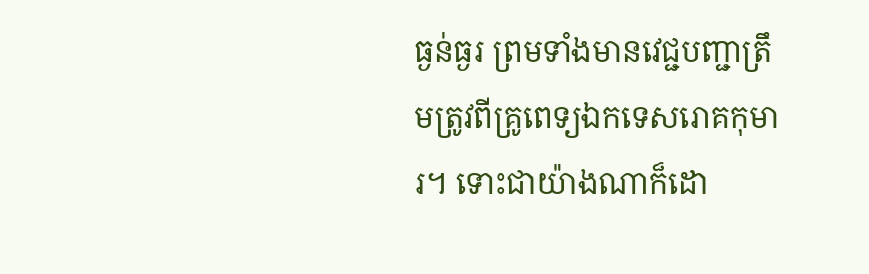ធ្ងន់ធ្ងរ ព្រមទាំងមានវេជ្ជបញ្ជាត្រឹមត្រូវពីគ្រូពេទ្យឯកទេសរោគកុមារ។ ទោះជាយ៉ាងណាក៏ដោ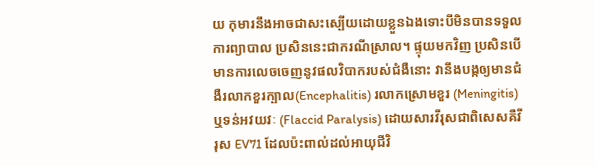យ កុមារនឹងអាចជាសះស្បើយដោយខ្លួនឯងទោះបីមិនបានទទួលការព្យាបាល ប្រសិននេះជាករណីស្រាល។ ផ្ទុយមកវិញ ប្រសិនបើមានការលេចចេញនូវផលវិបាករបស់ជំងឺនោះ វានឹងបង្កឲ្យមានជំងឺរលាកខួរក្បាល(Encephalitis) រលាកស្រោមខួរ (Meningitis) ឬទន់អវយវៈ (Flaccid Paralysis) ដោយសារវីរុសជាពិសេសគឺវីរុស EV71 ដែលប៉ះពាល់ដល់អាយុជីវិ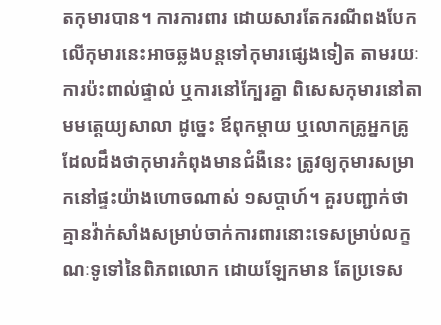តកុមារបាន។ ការការពារ ដោយសារតែករណីពងបែកលើកុមារនេះអាចឆ្លងបន្តទៅកុមារផ្សេងទៀត តាមរយៈការប៉ះពាល់ផ្ទាល់ ឬការនៅក្បែរគ្នា ពិសេសកុមារនៅតាមមត្តេយ្យសាលា ដូច្នេះ ឪពុកម្តាយ ឬលោកគ្រូអ្នកគ្រូដែលដឹងថាកុមារកំពុងមានជំងឺនេះ ត្រូវឲ្យកុមារសម្រាកនៅផ្ទះយ៉ាងហោចណាស់ ១សប្តាហ៍។ គួរបញ្ជាក់ថាគ្មានវ៉ាក់សាំងសម្រាប់ចាក់ការពារនោះទេសម្រាប់លក្ខណៈទូទៅនៃពិភពលោក ដោយឡែកមាន តែប្រទេស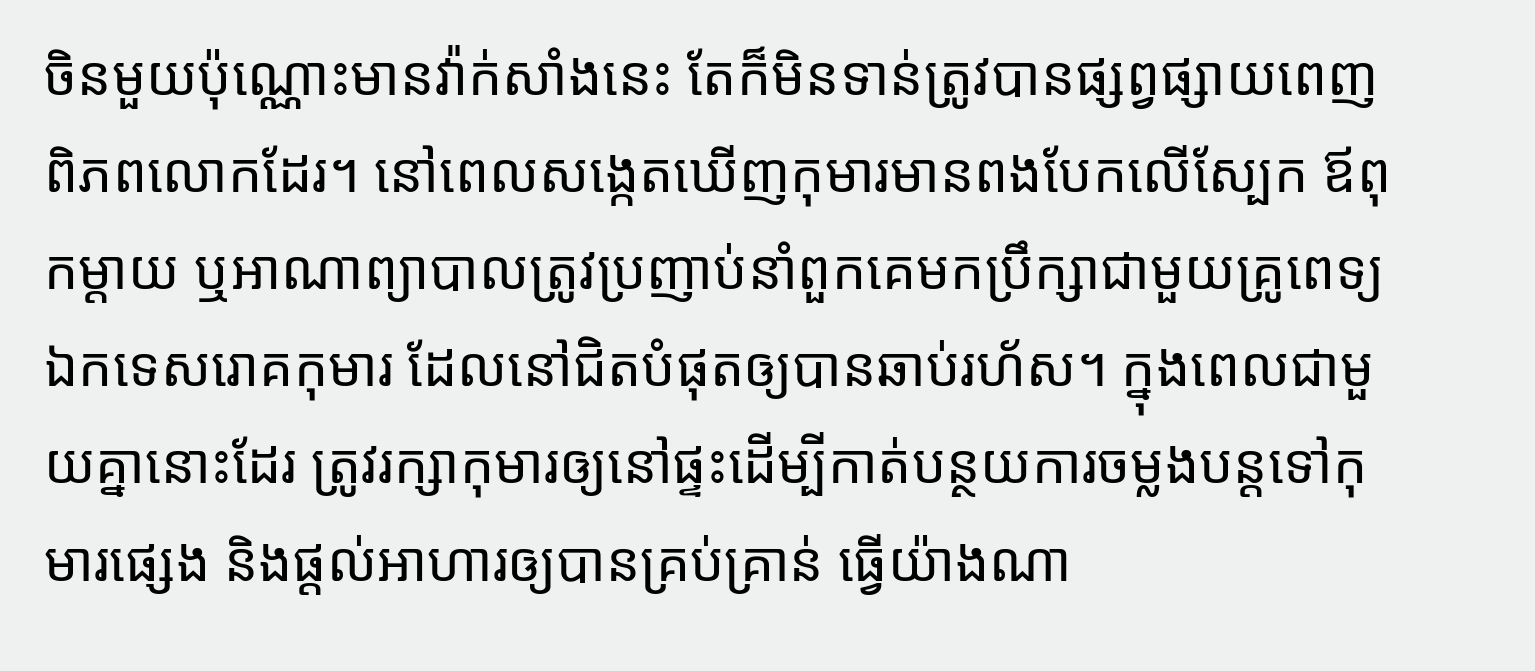ចិនមួយប៉ុណ្ណោះមានវ៉ាក់សាំងនេះ តែក៏មិនទាន់ត្រូវបានផ្សព្វផ្សាយពេញពិភពលោកដែរ។ នៅពេលសង្កេតឃើញកុមារមានពងបែកលើស្បែក ឪពុកម្តាយ ឬអាណាព្យាបាលត្រូវប្រញាប់នាំពួកគេមកប្រឹក្សាជាមួយគ្រូពេទ្យឯកទេសរោគកុមារ ដែលនៅជិតបំផុតឲ្យបានឆាប់រហ័ស។ ក្នុងពេលជាមួយគ្នានោះដែរ ត្រូវរក្សាកុមារឲ្យនៅផ្ទះដើម្បីកាត់បន្ថយការចម្លងបន្តទៅកុមារផ្សេង និងផ្តល់អាហារឲ្យបានគ្រប់គ្រាន់ ធ្វើយ៉ាងណា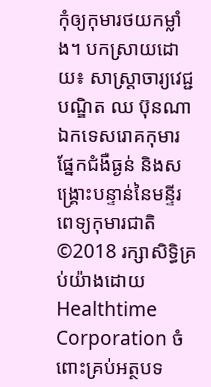កុំឲ្យកុមារថយកម្លាំង។ បកស្រាយដោយ៖ សាស្ត្រាចារ្យវេជ្ជបណ្ឌិត ឈ ប៊ុនណា ឯកទេសរោគកុមារ ផ្នែកជំងឺធ្ងន់ និងសង្គ្រោះបន្ទាន់នៃមន្ទីរពេទ្យកុមារជាតិ ©2018 រក្សាសិទ្ធិគ្រប់យ៉ាងដោយ Healthtime Corporation ចំពោះគ្រប់អត្ថបទ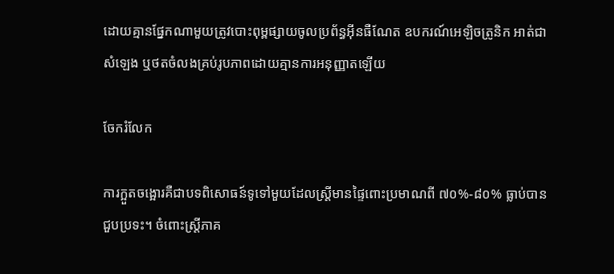ដោយគ្មានផ្នែកណាមួយត្រូវបោះពុម្ពផ្សាយចូលប្រព័ន្ធអ៊ីនធឺណែត ឧបករណ៍អេឡិចត្រូនិក អាត់ជាសំឡេង ឬថតចំលងគ្រប់រូបភាពដោយគ្មានការអនុញ្ញាតឡើយ

ចែករំលែក

ការក្អួតចង្អោរគឺជាបទពិសោធន៍ទូទៅមួយដែលស្រ្តីមានផ្ទៃពោះប្រមាណពី ៧០%-៨០% ធ្លាប់បានជួបប្រទះ។ ចំពោះស្ត្រីភាគ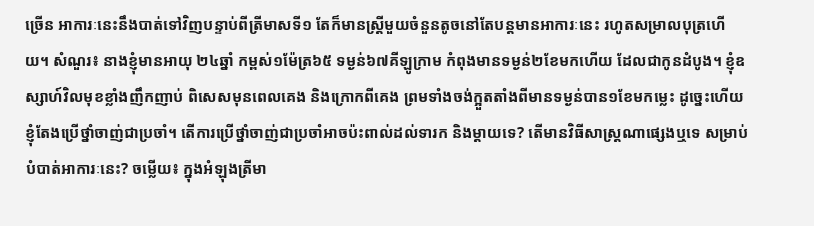ច្រើន អាការៈនេះនឹងបាត់ទៅវិញបន្ទាប់ពីត្រីមាសទី១ តែក៏មានស្រ្តីមួយចំនួនតូចនៅតែបន្តមានអាការៈនេះ រហូតសម្រាលបុត្រហើយ។ សំណួរ៖ នាងខ្ញុំមានអាយុ ២៤ឆ្នាំ កម្ពស់១ម៉ែត្រ៦៥ ទម្ងន់៦៧គីឡូក្រាម កំពុងមានទម្ងន់២ខែមកហើយ ដែលជាកូនដំបូង។ ខ្ញុំឧស្សាហ៍វិលមុខខ្លាំងញឹកញាប់ ពិសេសមុនពេលគេង និងក្រោកពីគេង ព្រមទាំងចង់ក្អួតតាំងពីមានទម្ងន់បាន១ខែមកម្លេះ ដូច្នេះហើយខ្ញុំតែងប្រើថ្នាំចាញ់ជាប្រចាំ។ តើការប្រើថ្នាំចាញ់ជាប្រចាំអាចប៉ះពាល់ដល់ទារក និងម្តាយទេ? តើមានវិធីសាស្ត្រណាផ្សេងឬទេ សម្រាប់បំបាត់អាការៈនេះ? ចម្លើយ៖ ក្នុងអំឡុងត្រីមា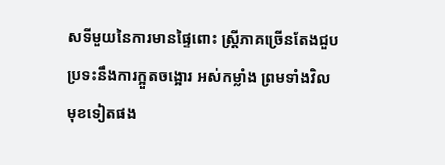សទីមួយនៃការមានផ្ទៃពោះ ស្ត្រីភាគច្រើនតែងជួបប្រទះនឹងការក្អួតចង្អោរ អស់កម្លាំង ព្រមទាំងវិលមុខទៀតផង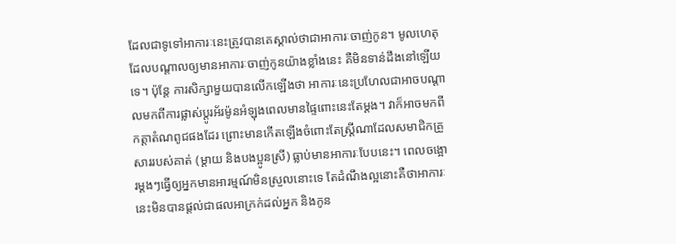ដែលជាទូទៅអាការៈនេះត្រូវបានគេស្គាល់ថាជាអាការៈចាញ់កូន។ មូលហេតុដែលបណ្តាលឲ្យមានអាការៈចាញ់កូនយ៉ាងខ្លាំងនេះ គឺមិនទាន់ដឹងនៅឡើយទេ។ ប៉ុន្តែ ការសិក្សាមួយបានលើកឡើងថា អាការៈនេះប្រហែលជាអាចបណ្តាលមកពីការផ្លាស់ប្តូរអ័រម៉ូនអំឡុងពេលមានផ្ទៃពោះនេះតែម្តង។ វាក៏អាចមកពីកត្តាតំណពូជផងដែរ ព្រោះមានកើតឡើងចំពោះតែស្រ្តីណាដែលសមាជិកគ្រួសាររបស់គាត់ (ម្តាយ និងបងប្អូនស្រី) ធ្លាប់មានអាការៈបែបនេះ។ ពេលចង្អោរម្តងៗធ្វើឲ្យអ្នកមានអារម្មណ៍មិនស្រួលនោះទេ តែដំណឹងល្អនោះគឺថាអាការៈនេះមិនបានផ្តល់ជាផលអាក្រក់ដល់អ្នក និងកូន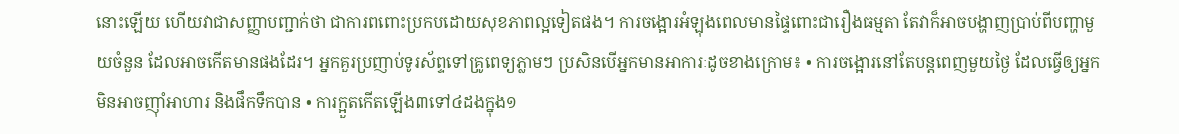នោះឡើយ ហើយវាជាសញ្ញាបញ្ជាក់ថា ជាការពពោះប្រកបដោយសុខភាពល្អទៀតផង។ ការចង្អោរអំឡុងពេលមានផ្ទៃពោះជារឿងធម្មតា តែវាក៏អាចបង្ហាញប្រាប់ពីបញ្ហាមួយចំនួន ដែលអាចកើតមានផងដែរ។ អ្នកគួរប្រញាប់ទូរស័ព្ទទៅគ្រូពេទ្យភ្លាមៗ ប្រសិនបើអ្នកមានអាការៈដូចខាងក្រោម៖ • ការចង្អោរនៅតែបន្តពេញមួយថ្ងៃ ដែលធ្វើឲ្យអ្នកមិនអាចញ៉ាំអាហារ និងផឹកទឹកបាន • ការក្អួតកើតឡើង៣ទៅ៤ដងក្នុង១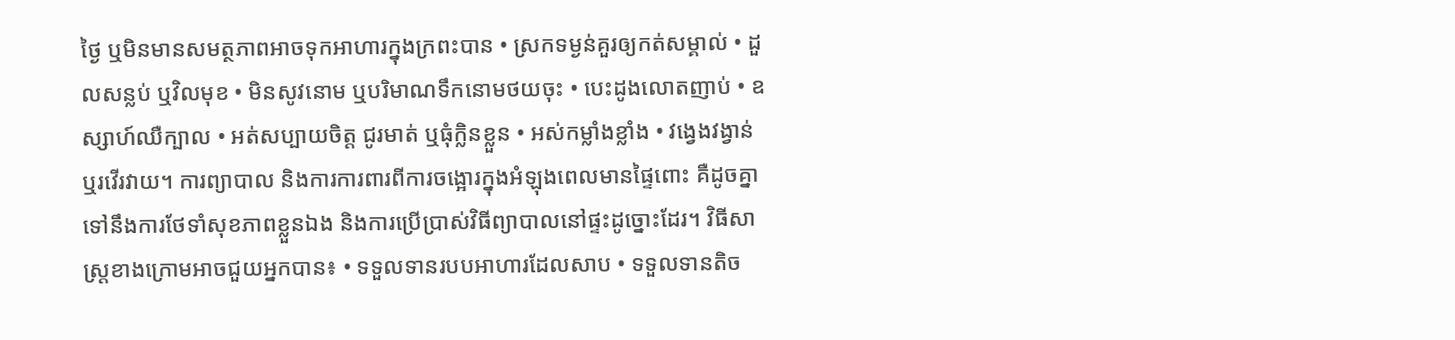ថ្ងៃ ឬមិនមានសមត្ថភាពអាចទុកអាហារក្នុងក្រពះបាន • ស្រកទម្ងន់គួរឲ្យកត់សម្គាល់ • ដួលសន្លប់ ឬវិលមុខ • មិនសូវនោម ឬបរិមាណទឹកនោមថយចុះ • បេះដូងលោតញាប់ • ឧស្សាហ៍ឈឺក្បាល • អត់សប្បាយចិត្ត ជូរមាត់ ឬធុំក្លិនខ្លួន • អស់កម្លាំងខ្លាំង • វង្វេងវង្វាន់ ឬរវើរវាយ។ ការព្យាបាល និងការការពារពីការចង្អោរក្នុងអំឡុងពេលមានផ្ទៃពោះ គឺដូចគ្នាទៅនឹងការថែទាំសុខភាពខ្លួនឯង និងការប្រើប្រាស់វិធីព្យាបាលនៅផ្ទះដូច្នោះដែរ។ វិធីសាស្រ្តខាងក្រោមអាចជួយអ្នកបាន៖ • ទទួលទានរបបអាហារដែលសាប • ទទួលទានតិច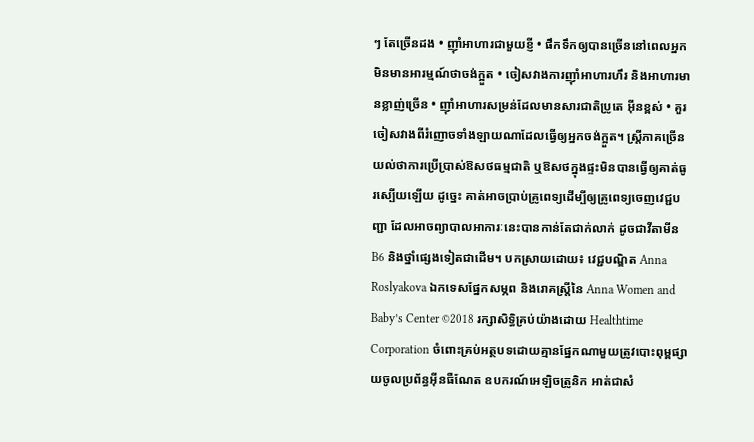ៗ តែច្រើនដង • ញ៉ាំអាហារជាមួយខ្ញី • ផឹកទឹកឲ្យបានច្រើននៅពេលអ្នកមិនមានអារម្មណ៍ថាចង់ក្អួត • ចៀសវាងការញ៉ាំអាហារហឹរ និងអាហារមានខ្លាញ់ច្រើន • ញ៉ាំអាហារសម្រន់ដែលមានសារជាតិប្រូតេ អ៊ីនខ្ពស់ • គួរចៀសវាងពីរំញោចទាំងឡាយណាដែលធ្វើឲ្យអ្នកចង់ក្អួត។ ស្រ្តីភាគច្រើនយល់ថាការប្រើប្រាស់ឱសថធម្មជាតិ ឬឱសថក្នុងផ្ទះមិនបានធ្វើឲ្យគាត់ធូរស្បើយឡើយ ដូច្នេះ គាត់អាចប្រាប់គ្រូពេទ្យដើម្បីឲ្យគ្រូពេទ្យចេញវេជ្ជបញ្ជា ដែលអាចព្យាបាលអាការៈនេះបានកាន់តែជាក់លាក់ ដូចជាវីតាមីន B6 និងថ្នាំផ្សេងទៀតជាដើម។ បកស្រាយដោយ៖ វេជ្ជបណ្ឌិត Anna Roslyakova ឯកទេសផ្នែកសម្ភព និងរោគស្ត្រីនៃ Anna Women and Baby’s Center ©2018 រក្សាសិទ្ធិគ្រប់យ៉ាងដោយ Healthtime Corporation ចំពោះគ្រប់អត្ថបទដោយគ្មានផ្នែកណាមួយត្រូវបោះពុម្ពផ្សាយចូលប្រព័ន្ធអ៊ីនធឺណែត ឧបករណ៍អេឡិចត្រូនិក អាត់ជាសំ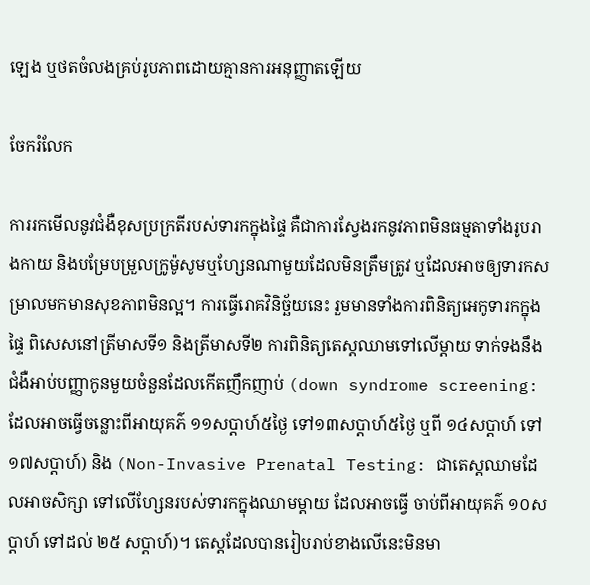ឡេង ឬថតចំលងគ្រប់រូបភាពដោយគ្មានការអនុញ្ញាតឡើយ

ចែករំលែក

ការរកមើលនូវជំងឺខុសប្រក្រតីរបស់ទារកក្នុងផ្ទៃ គឺជាការស្វែងរកនូវភាពមិនធម្មតាទាំងរូបរាងកាយ និងបម្រែបម្រួលក្រូម៉ូសូមឬហ្សែនណាមួយដែលមិនត្រឹមត្រូវ ឬដែលអាចឲ្យទារកសម្រាលមកមានសុខភាពមិនល្អ។ ការធ្វើរោគវិនិច្ឆ័យនេះ រួមមានទាំងការពិនិត្យអេកូទារកក្នុងផ្ទៃ ពិសេសនៅត្រីមាសទី១ និងត្រីមាសទី២ ការពិនិត្យតេស្តឈាមទៅលើម្តាយ ទាក់ទងនឹង ជំងឺអាប់បញ្ញាកូនមួយចំនួនដែលកើតញឹកញាប់ (down syndrome screening: ដែលអាចធ្វើចន្លោះពីអាយុគភ៌ ១១សប្តាហ៍៥ថ្ងៃ ទៅ១៣សប្តាហ៍៥ថ្ងៃ ឬពី ១៤សប្តាហ៍ ទៅ១៧សប្តាហ៍) និង (Non-Invasive Prenatal Testing: ជាតេស្តឈាមដែលអាចសិក្សា ទៅលើហ្សែនរបស់ទារកក្នុងឈាមម្តាយ ដែលអាចធ្វើ ចាប់ពីអាយុគភ៌ ១០សប្តាហ៍ ទៅដល់ ២៥ សប្តាហ៍)។ តេស្តដែលបានរៀបរាប់ខាងលើនេះមិនមា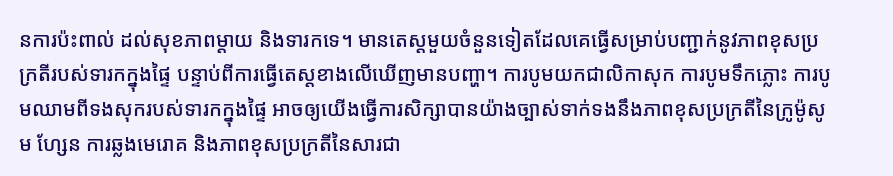នការប៉ះពាល់ ដល់សុខភាពម្តាយ និងទារកទេ។ មានតេស្តមួយចំនួនទៀតដែលគេធ្វើសម្រាប់បញ្ជាក់នូវភាពខុសប្រក្រតីរបស់ទារកក្នុងផ្ទៃ បន្ទាប់ពីការធ្វើតេស្តខាងលើឃើញមានបញ្ហា។ ការបូមយកជាលិកាសុក ការបូមទឹកភ្លោះ ការបូមឈាមពីទងសុករបស់ទារកក្នុងផ្ទៃ អាចឲ្យយើងធ្វើការសិក្សាបានយ៉ាងច្បាស់ទាក់ទងនឹងភាពខុសប្រក្រតីនៃក្រូម៉ូសូម ហ្សែន ការឆ្លងមេរោគ និងភាពខុសប្រក្រតីនៃសារជា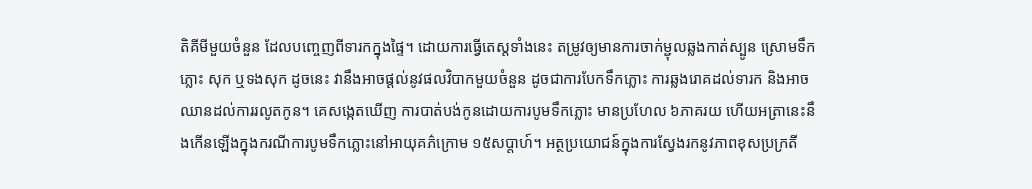តិគីមីមួយចំនួន ដែលបញ្ចេញពីទារកក្នុងផ្ទៃ។ ដោយការធ្វើតេស្តទាំងនេះ តម្រូវឲ្យមានការចាក់ម្ជុលឆ្លងកាត់ស្បូន ស្រោមទឹកភ្លោះ សុក ឬទងសុក ដូចនេះ វានឹងអាចផ្តល់នូវផលវិបាកមួយចំនួន ដូចជាការបែកទឹកភ្លោះ ការឆ្លងរោគដល់ទារក និងអាចឈានដល់ការរលូតកូន។ គេសង្កេតឃើញ ការបាត់បង់កូនដោយការបូមទឹកភ្លោះ មានប្រហែល ៦ភាគរយ ហើយអត្រានេះនឹងកើនឡើងក្នុងករណីការបូមទឹកភ្លោះនៅអាយុគភ៌ក្រោម ១៥សប្តាហ៍។ អត្ថប្រយោជន៍ក្នុងការស្វែងរកនូវភាពខុសប្រក្រតី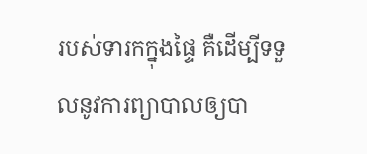របស់ទារកក្នុងផ្ទៃ គឺដើម្បីទទួលនូវការព្យាបាលឲ្យបា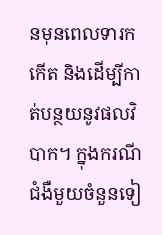នមុនពេលទារកកើត និងដើម្បីកាត់បន្ថយនូវផលវិបាក។ ក្នុងករណីជំងឺមួយចំនួនទៀ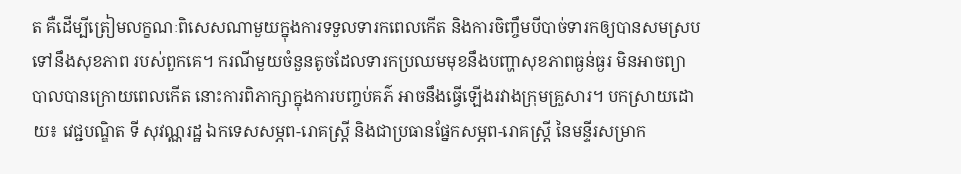ត គឺដើម្បីត្រៀមលក្ខណៈពិសេសណាមួយក្នុងការទទួលទារកពេលកើត និងការចិញ្ចឹមបីបាច់ទារកឲ្យបានសមស្របទៅនឹងសុខភាព របស់ពួកគេ។ ករណីមួយចំនួនតូចដែលទារកប្រឈមមុខនឹងបញ្ហាសុខភាពធ្ងន់ធ្ងរ មិនអាចព្យាបាលបានក្រោយពេលកើត នោះការពិភាក្សាក្នុងការបញ្ចប់គភ៌ អាចនឹងធ្វើឡើងរវាងក្រុមគ្រួសារ។ បកស្រាយដោយ៖ វេជ្ជបណ្ឌិត ទី សុវណ្ណរដ្ឋ ឯកទេសសម្ភព-រោគស្ត្រី និងជាប្រធានផ្នែកសម្ភព-រោគស្ត្រី នៃមន្ទីរសម្រាក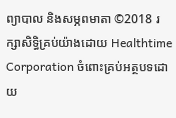ព្យាបាល និងសម្ភពមាតា ©2018 រក្សាសិទ្ធិគ្រប់យ៉ាងដោយ Healthtime Corporation ចំពោះគ្រប់អត្ថបទដោយ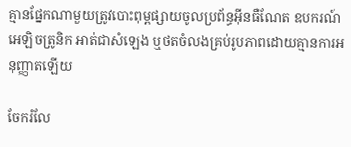គ្មានផ្នែកណាមួយត្រូវបោះពុម្ពផ្សាយចូលប្រព័ន្ធអ៊ីនធឺណែត ឧបករណ៍អេឡិចត្រូនិក អាត់ជាសំឡេង ឬថតចំលងគ្រប់រូបភាពដោយគ្មានការអនុញ្ញាតឡើយ

ចែករំលែ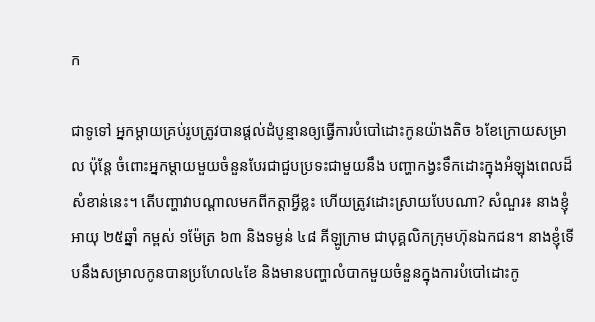ក

ជាទូទៅ អ្នកម្តាយគ្រប់រូបត្រូវបានផ្តល់ដំបូន្មានឲ្យធ្វើការបំបៅដោះកូនយ៉ាងតិច ៦ខែក្រោយសម្រាល ប៉ុន្តែ ចំពោះអ្នកម្តាយមួយចំនួនបែរជាជួបប្រទះជាមួយនឹង បញ្ហាកង្វះទឹកដោះក្នុងអំឡុងពេលដ៏សំខាន់នេះ។ តើបញ្ហាវាបណ្តាលមកពីកត្តាអ្វីខ្លះ ហើយត្រូវដោះស្រាយបែបណា? សំណួរ៖ នាងខ្ញុំអាយុ ២៥ឆ្នាំ កម្ពស់ ១ម៉ែត្រ ៦៣ និងទម្ងន់ ៤៨ គីឡូក្រាម ជាបុគ្គលិកក្រុមហ៊ុនឯកជន។ នាងខ្ញុំទើបនឹងសម្រាលកូនបានប្រហែល៤ខែ និងមានបញ្ហាលំបាកមួយចំនួនក្នុងការបំបៅដោះកូ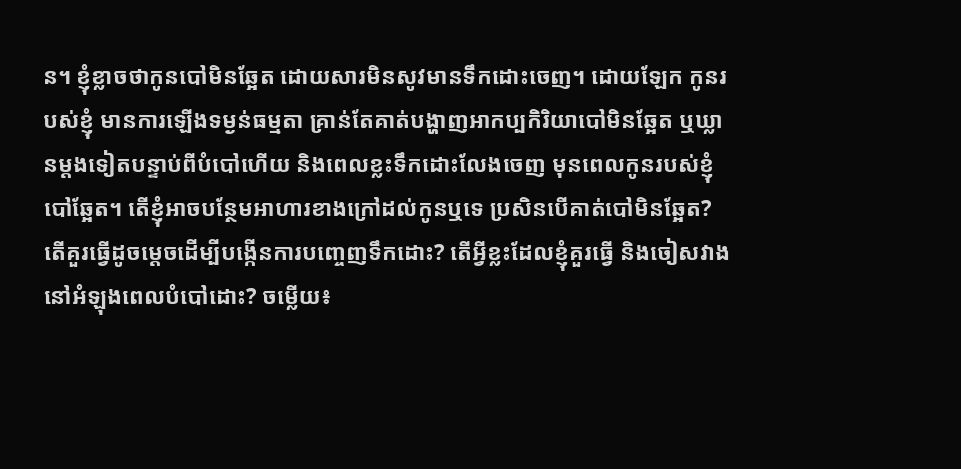ន។ ខ្ញុំខ្លាចថាកូនបៅមិនឆ្អែត ដោយសារមិនសូវមានទឹកដោះចេញ។ ដោយឡែក កូនរបស់ខ្ញុំ មានការឡើងទម្ងន់ធម្មតា គ្រាន់តែគាត់បង្ហាញអាកប្បកិរិយាបៅមិនឆ្អែត ឬឃ្លានម្តងទៀតបន្ទាប់ពីបំបៅហើយ និងពេលខ្លះទឹកដោះលែងចេញ មុនពេលកូនរបស់ខ្ញុំបៅឆ្អែត។ តើខ្ញុំអាចបន្ថែមអាហារខាងក្រៅដល់កូនឬទេ ប្រសិនបើគាត់បៅមិនឆ្អែត? តើគួរធ្វើដូចម្តេចដើម្បីបង្កើនការបញ្ចេញទឹកដោះ? តើអ្វីខ្លះដែលខ្ញុំគួរធ្វើ និងចៀសវាងនៅអំឡុងពេលបំបៅដោះ? ចម្លើយ៖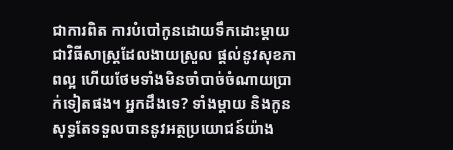ជាការពិត ការបំបៅកូនដោយទឹកដោះម្តាយ ជាវិធីសាស្រ្តដែលងាយស្រួល ផ្តល់នូវសុខភាពល្អ ហើយថែមទាំងមិនចាំបាច់ចំណាយប្រាក់ទៀតផង។ អ្នកដឹងទេ? ទាំងម្តាយ និងកូនសុទ្ធតែទទួលបាននូវអត្ថប្រយោជន៍យ៉ាង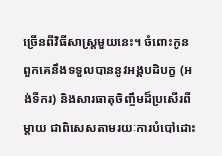ច្រើនពីវិធីសាស្រ្តមួយនេះ។ ចំពោះកូន ពួកគេនឹងទទួលបាននូវអង្គបដិបក្ខ (អង់ទីករ) និងសារធាតុចិញ្ចឹមដ៏ប្រសើរពីម្តាយ ជាពិសេសតាមរយៈការបំបៅដោះ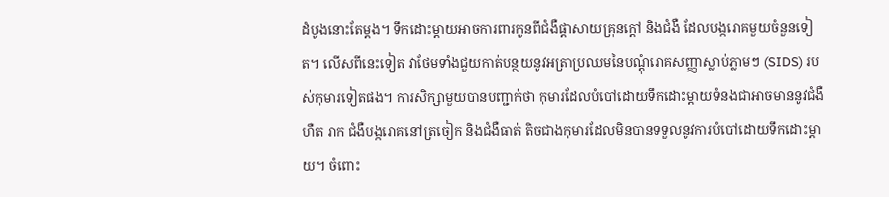ដំបូងនោះតែម្តង។ ទឹកដោះម្តាយអាចការពារកូនពីជំងឺផ្តាសាយគ្រុនក្តៅ និងជំងឺ ដែលបង្ករោគមួយចំនួនទៀត។ លើសពីនេះទៀត វាថែមទាំងជួយកាត់បន្ថយនូវអត្រាប្រឈមនៃបណ្តុំរោគសញ្ញាស្លាប់ភ្លាមៗ (SIDS) របស់កុមារទៀតផង។ ការសិក្សាមួយបានបញ្ជាក់ថា កុមារដែលបំបៅដោយទឹកដោះម្តាយទំនងជាអាចមាននូវជំងឺហឺត រាក ជំងឺបង្ករោគនៅត្រចៀក និងជំងឺធាត់ តិចជាងកុមារដែលមិនបានទទួលនូវការបំបៅដោយទឹកដោះម្តាយ។ ចំពោះ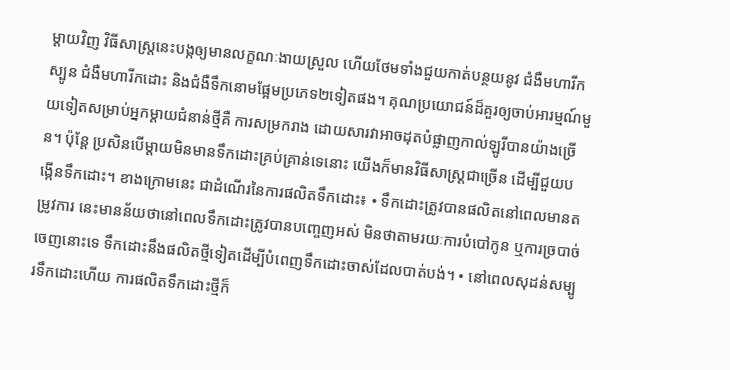ម្តាយវិញ វិធីសាស្ត្រនេះបង្កឲ្យមានលក្ខណៈងាយស្រួល ហើយថែមទាំងជួយកាត់បន្ថយនូវ ជំងឺមហារីកស្បូន ជំងឺមហារីកដោះ និងជំងឺទឹកនោមផ្អែមប្រភេទ២ទៀតផង។ គុណប្រយោជន៍ដ៏គួរឲ្យចាប់អារម្មណ៍មួយទៀតសម្រាប់អ្នកម្តាយជំនាន់ថ្មីគឺ ការសម្រករាង ដោយសារវាអាចដុតបំផ្លាញកាល់ឡូរីបានយ៉ាងច្រើន។ ប៉ុន្តែ ប្រសិនបើម្តាយមិនមានទឹកដោះគ្រប់គ្រាន់ទេនោះ យើងក៏មានវិធីសាស្ត្រជាច្រើន ដើម្បីជួយបង្កើនទឹកដោះ។ ខាងក្រោមនេះ ជាដំណើរនៃការផលិតទឹកដោះ៖ • ទឹកដោះត្រូវបានផលិតនៅពេលមានតម្រូវការ នេះមានន័យថានៅពេលទឹកដោះត្រូវបានបញ្ចេញអស់ មិនថាតាមរយៈការបំបៅកូន ឬការច្របាច់ចេញនោះទេ ទឹកដោះនឹងផលិតថ្មីទៀតដើម្បីបំពេញទឹកដោះចាស់ដែលបាត់បង់។ • នៅពេលសុដន់សម្បូរទឹកដោះហើយ ការផលិតទឹកដោះថ្មីក៏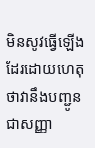មិនសូវធ្វើឡើងដែរដោយហេតុថាវានឹងបញ្ជូនជាសញ្ញា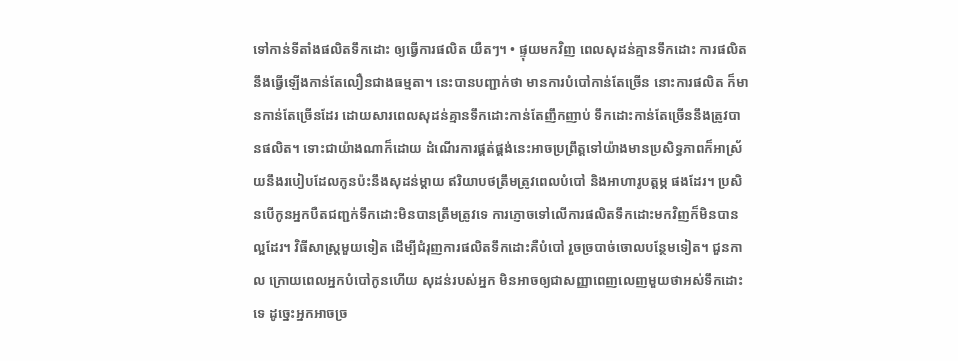ទៅកាន់ទីតាំងផលិតទឹកដោះ ឲ្យធ្វើការផលិត យឺតៗ។ • ផ្ទុយមកវិញ ពេលសុដន់គ្មានទឹកដោះ ការផលិតនឹងធ្វើឡើងកាន់តែលឿនជាងធម្មតា។ នេះបានបញ្ជាក់ថា មានការបំបៅកាន់តែច្រើន នោះការផលិត ក៏មានកាន់តែច្រើនដែរ ដោយសារពេលសុដន់គ្មានទឹកដោះកាន់តែញឹកញាប់ ទឹកដោះកាន់តែច្រើននឹងត្រូវបានផលិត។ ទោះជាយ៉ាងណាក៏ដោយ ដំណើរការផ្គត់ផ្គង់នេះអាចប្រព្រឹត្តទៅយ៉ាងមានប្រសិទ្ធភាពក៏អាស្រ័យនឹងរបៀបដែលកូនប៉ះនឹងសុដន់ម្តាយ ឥរិយាបថត្រឹមត្រូវពេលបំបៅ និងអាហារូបត្តម្ភ ផងដែរ។ ប្រសិនបើកូនអ្នកបឺតជញ្ជក់ទឹកដោះមិនបានត្រឹមត្រូវទេ ការភ្ញោចទៅលើការផលិតទឹកដោះមកវិញក៏មិនបានល្អដែរ។ វិធីសាស្រ្តមួយទៀត ដើម្បីជំរុញការផលិតទឹកដោះគឺបំបៅ រួចច្របាច់ចោលបន្ថែមទៀត។ ជួនកាល ក្រោយពេលអ្នកបំបៅកូនហើយ សុដន់របស់អ្នក មិនអាចឲ្យជាសញ្ញាពេញលេញមួយថាអស់ទឹកដោះទេ ដូច្នេះអ្នកអាចច្រ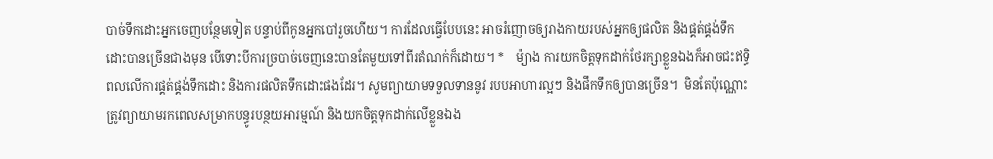បាច់ទឹកដោះអ្នកចេញបន្ថែមទៀត បន្ទាប់ពីកូនអ្នកបៅរួចហើយ។ ការដែលធ្វើបែបនេះ អាចរំញោចឲ្យរាងកាយរបស់អ្នកឲ្យផលិត និងផ្គត់ផ្គង់ទឹកដោះបានច្រើនជាងមុន បើទោះបីការច្របាច់ចេញនេះបានតែមួយទៅពីរតំណក់ក៏ដោយ។ *    ម៉្យាង ការយកចិត្តទុកដាក់ថែរក្សាខ្លួនឯងក៏អាចជះឥទ្ធិពលលើការផ្គត់ផ្គង់ទឹកដោះ និងការផលិតទឹកដោះផងដែរ។ សូមព្យាយាមទទួលទាននូវ របបអាហារល្អៗ និងផឹកទឹកឲ្យបានច្រើន។  មិនតែប៉ុណ្ណោះ ត្រូវព្យាយាមរកពេលសម្រាកបន្ធូរបន្ថយអារម្មណ៍ និងយកចិត្តទុកដាក់លើខ្លួនឯង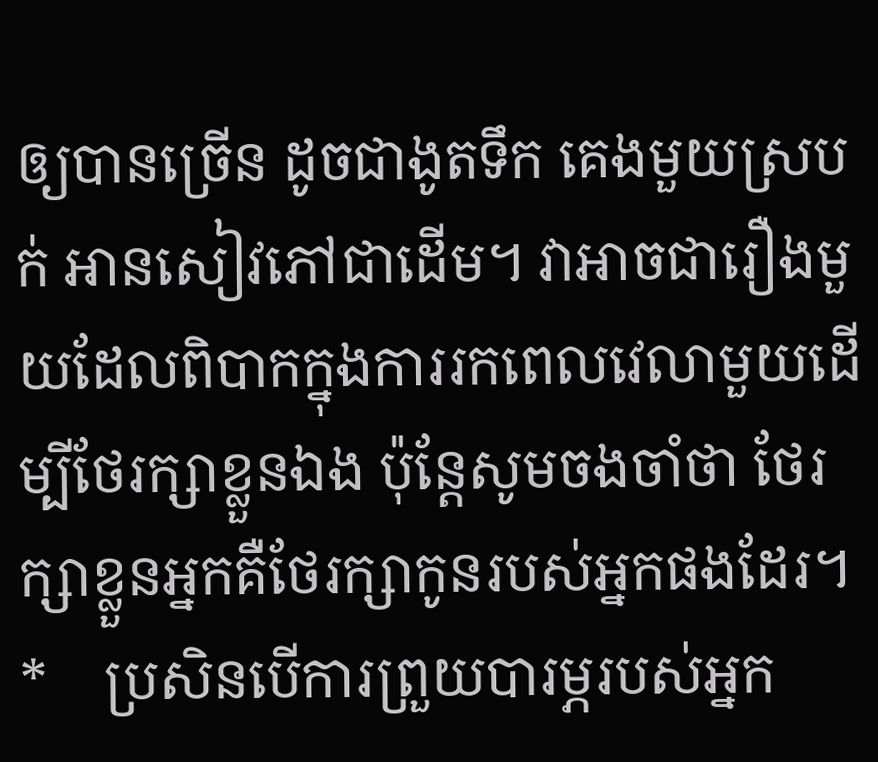ឲ្យបានច្រើន ដូចជាងូតទឹក គេងមួយស្របក់ អានសៀវភៅជាដើម។ វាអាចជារឿងមួយដែលពិបាកក្នុងការរកពេលវេលាមួយដើម្បីថែរក្សាខ្លួនឯង ប៉ុន្តែសូមចងចាំថា ថែរក្សាខ្លួនអ្នកគឺថែរក្សាកូនរបស់អ្នកផងដែរ។ *    ប្រសិនបើការព្រួយបារម្ភរបស់អ្នក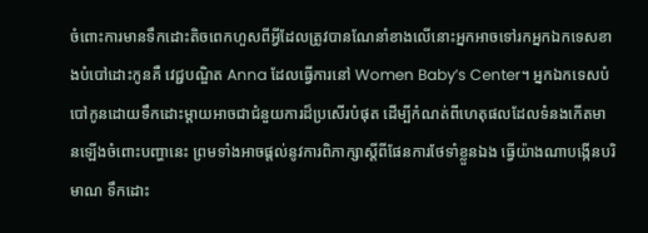ចំពោះការមានទឹកដោះតិចពេកហួសពីអ្វីដែលត្រូវបានណែនាំខាងលើនោះអ្នកអាចទៅរកអ្នកឯកទេសខាងបំបៅដោះកូនគឺ វេជ្ជបណ្ឌិត Anna ដែលធ្វើការនៅ Women Baby’s Center។ អ្នកឯកទេសបំបៅកូនដោយទឹកដោះម្តាយអាចជាជំនួយការដ៏ប្រសើរបំផុត ដើម្បីកំណត់ពីហេតុផលដែលទំនងកើតមានឡើងចំពោះបញ្ហានេះ ព្រមទាំងអាចផ្តល់នូវការពិភាក្សាស្តីពីផែនការថែទាំខ្លួនឯង ធ្វើយ៉ាងណាបង្កើនបរិមាណ ទឹកដោះ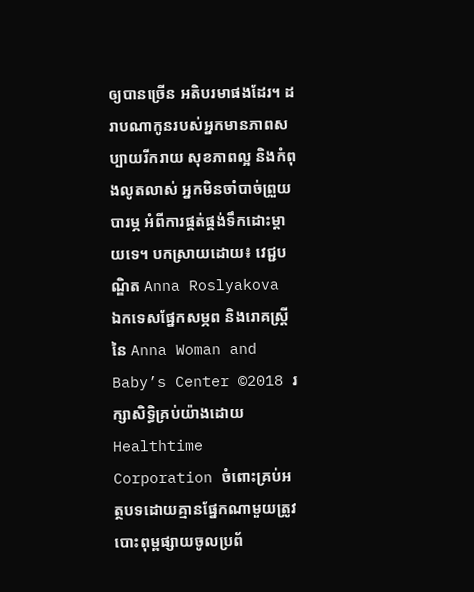ឲ្យបានច្រើន អតិបរមាផងដែរ។ ដរាបណាកូនរបស់អ្នកមានភាពសប្បាយរីករាយ សុខភាពល្អ និងកំពុងលូតលាស់ អ្នកមិនចាំបាច់ព្រួយបារម្ភ អំពីការផ្គត់ផ្គង់ទឹកដោះម្តាយទេ។ បកស្រាយដោយ៖ វេជ្ជបណ្ឌិត Anna Roslyakova ឯកទេសផ្នែកសម្ភព និងរោគស្រ្តីនៃ Anna Woman and Baby’s Center ©2018 រក្សាសិទ្ធិគ្រប់យ៉ាងដោយ Healthtime Corporation ចំពោះគ្រប់អត្ថបទដោយគ្មានផ្នែកណាមួយត្រូវបោះពុម្ពផ្សាយចូលប្រព័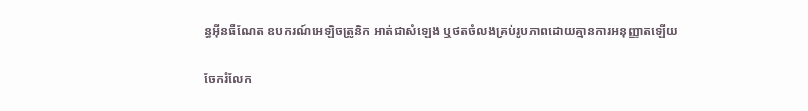ន្ធអ៊ីនធឺណែត ឧបករណ៍អេឡិចត្រូនិក អាត់ជាសំឡេង ឬថតចំលងគ្រប់រូបភាពដោយគ្មានការអនុញ្ញាតឡើយ

ចែករំលែក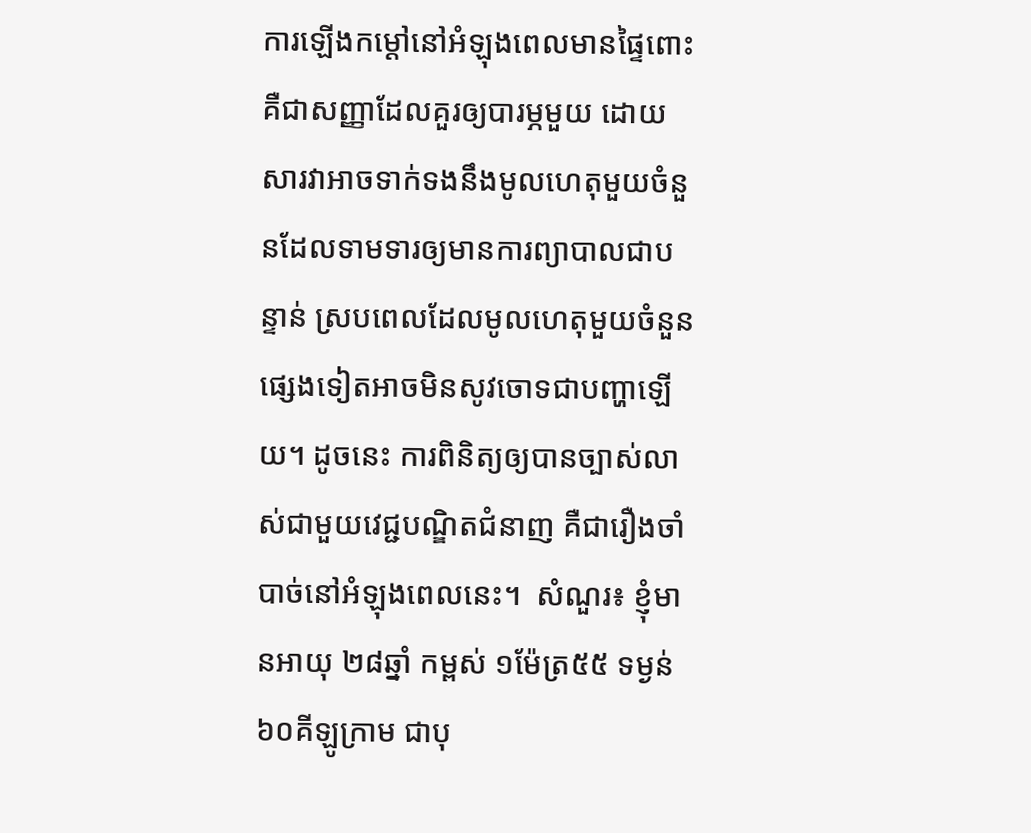ការឡើងកម្តៅនៅអំឡុងពេលមានផ្ទៃពោះ គឺជាសញ្ញាដែលគួរឲ្យបារម្ភមួយ ដោយសារវាអាចទាក់ទងនឹងមូលហេតុមួយចំនួនដែលទាមទារឲ្យមានការព្យាបាលជាបន្ទាន់ ស្របពេលដែលមូលហេតុមួយចំនួនផ្សេងទៀតអាចមិនសូវចោទជាបញ្ហាឡើយ។ ដូចនេះ ការពិនិត្យឲ្យបានច្បាស់លាស់ជាមួយវេជ្ជបណ្ឌិតជំនាញ គឺជារឿងចាំបាច់នៅអំឡុងពេលនេះ។  សំណួរ៖ ខ្ញុំមានអាយុ ២៨ឆ្នាំ កម្ពស់ ១ម៉ែត្រ៥៥ ទម្ងន់ ៦០គីឡូក្រាម ជាបុ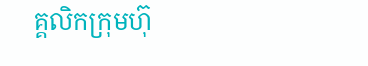គ្គលិកក្រុមហ៊ុ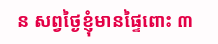ន សព្វថ្ងៃខ្ញុំមានផ្ទៃពោះ ៣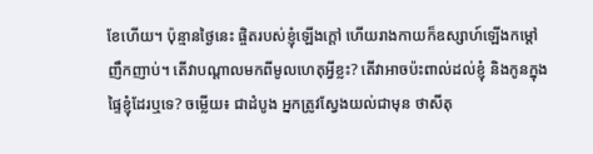ខែហើយ។ ប៉ុន្មានថ្ងៃនេះ ផ្ចិតរបស់ខ្ញុំឡើងក្តៅ ហើយរាងកាយក៏ឧស្សាហ៍ឡើងកម្តៅញឹកញាប់។ តើវាបណ្តាលមកពីមូលហេតុអ្វីខ្លះ? តើវាអាចប៉ះពាល់ដល់ខ្ញុំ និងកូនក្នុងផ្ទៃខ្ញុំដែរឬទេ? ចម្លើយ៖ ជាដំបូង អ្នកត្រូវស្វែងយល់ជាមុន ថាសីតុ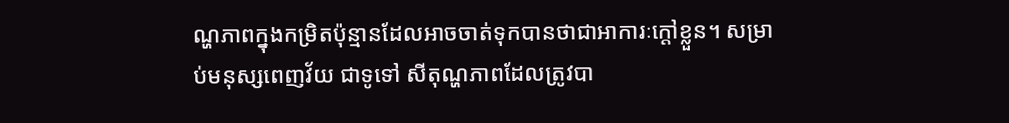ណ្ហភាពក្នុងកម្រិតប៉ុន្មានដែលអាចចាត់ទុកបានថាជាអាការៈក្តៅខ្លួន។ សម្រាប់មនុស្សពេញវ័យ ជាទូទៅ សីតុណ្ហភាពដែលត្រូវបា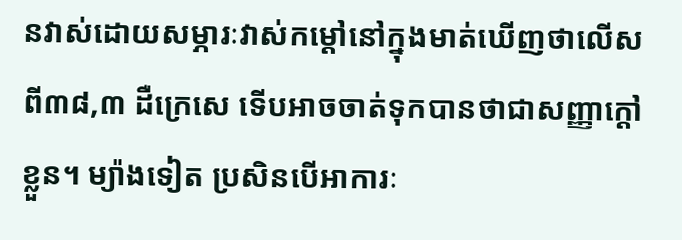នវាស់ដោយសម្ភារៈវាស់កម្តៅនៅក្នុងមាត់ឃើញថាលើសពី៣៨,៣ ដឺក្រេសេ ទើបអាចចាត់ទុកបានថាជាសញ្ញាក្តៅខ្លួន។ ម្យ៉ាងទៀត ប្រសិនបើអាការៈ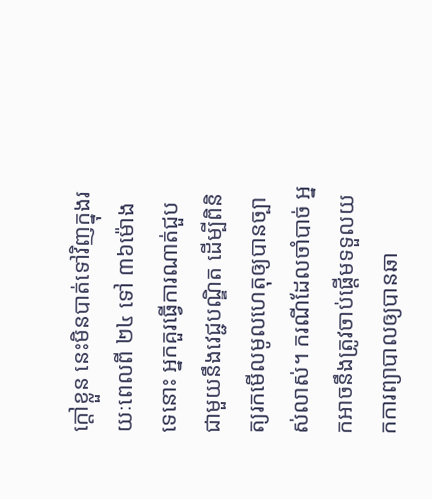ក្តៅខ្លួន នេះមិនបាត់ទៅវិញក្នុងរយៈពេលពី ២៤ ទៅ ៣៦ម៉ោងទេនោះ អ្នកគួរធ្វើការណាត់ជួបជាមួយនឹងវេជ្ជបណ្ឌិត ដើម្បីពិនិត្យរកមើលមូលហេតុឲ្យបានច្បាស់លាស់។ ករណីដែលចាំបាច់ អ្នកអាចនឹងត្រូវចាប់ផ្តើមទទួលយកការព្យាបាលឲ្យបានឆា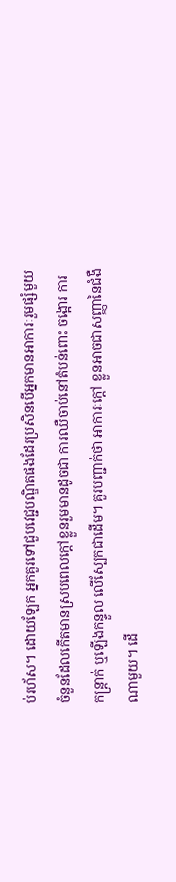ប់រហ័ស។ ដោយឡែក អ្នកគួរទៅជួបវេជ្ជបណ្ឌិតផងដែរប្រសិនបើអ្នកមានអាការៈរួមផ្សំមួយចំនួនដែលកើតមានស្របពេលក្តៅខ្លួនរួមមានដូចជា ការឈឺចាប់នៅតំបន់ពោះ ចង្អោរ ការកន្ត្រាក់ ឬឡើងកន្ទួល លើស្បែកជាដើម។ គួរបញ្ជាក់ថា អាការៈក្តៅ ខ្លួនអាចជាសញ្ញានៃជំងឺណាមួយ។ ដើ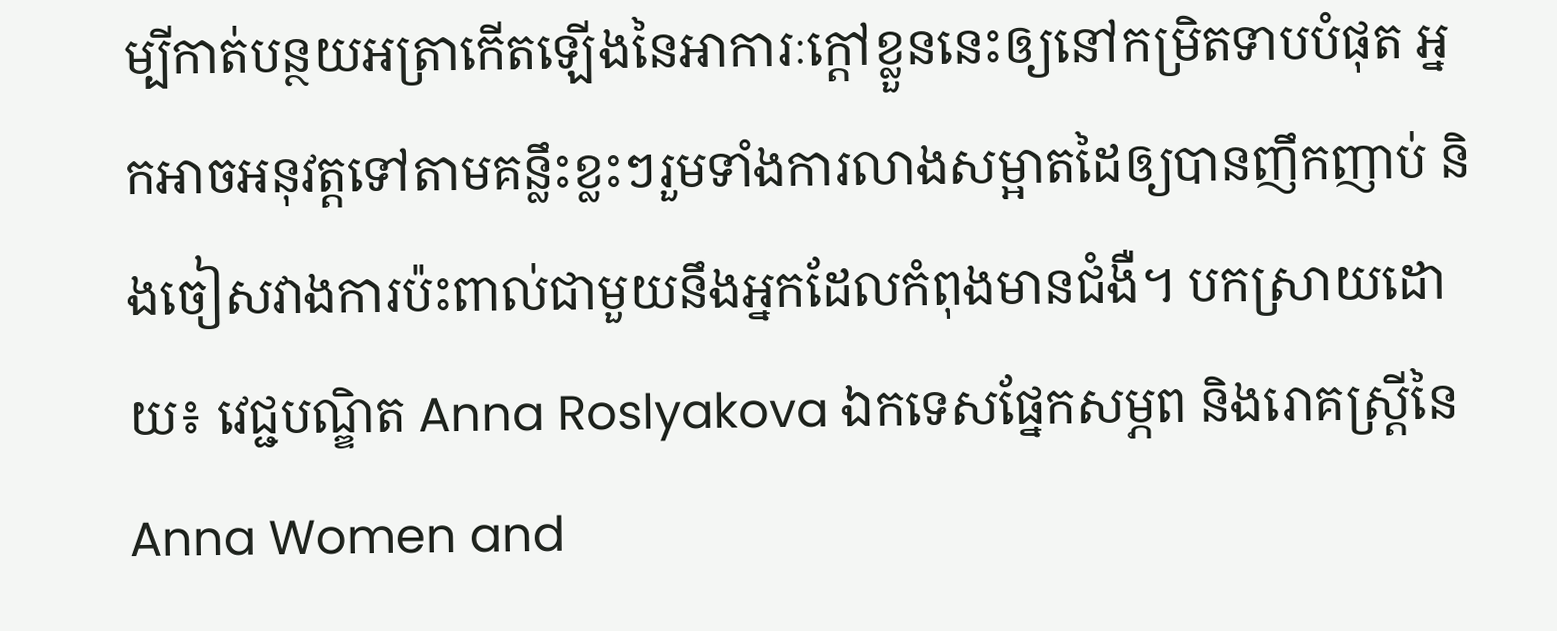ម្បីកាត់បន្ថយអត្រាកើតឡើងនៃអាការៈក្តៅខ្លួននេះឲ្យនៅកម្រិតទាបបំផុត អ្នកអាចអនុវត្តទៅតាមគន្លឹះខ្លះៗរួមទាំងការលាងសម្អាតដៃឲ្យបានញឹកញាប់ និងចៀសវាងការប៉ះពាល់ជាមួយនឹងអ្នកដែលកំពុងមានជំងឺ។ បកស្រាយដោយ៖ វេជ្ជបណ្ឌិត Anna Roslyakova ឯកទេសផ្នែកសម្ភព និងរោគស្ត្រីនៃ Anna Women and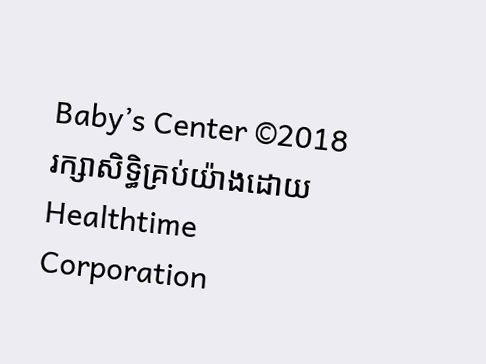Baby’s Center ©2018 រក្សាសិទ្ធិគ្រប់យ៉ាងដោយ Healthtime Corporation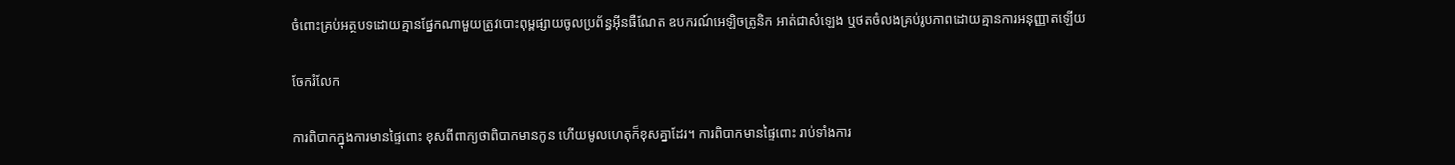ចំពោះគ្រប់អត្ថបទដោយគ្មានផ្នែកណាមួយត្រូវបោះពុម្ពផ្សាយចូលប្រព័ន្ធអ៊ីនធឺណែត ឧបករណ៍អេឡិចត្រូនិក អាត់ជាសំឡេង ឬថតចំលងគ្រប់រូបភាពដោយគ្មានការអនុញ្ញាតឡើយ

ចែករំលែក

ការពិបាកក្នុងការមានផ្ទៃពោះ ខុសពីពាក្យថាពិបាកមានកូន ហើយមូលហេតុក៏ខុសគ្នាដែរ។ ការពិបាកមានផ្ទៃពោះ រាប់ទាំងការ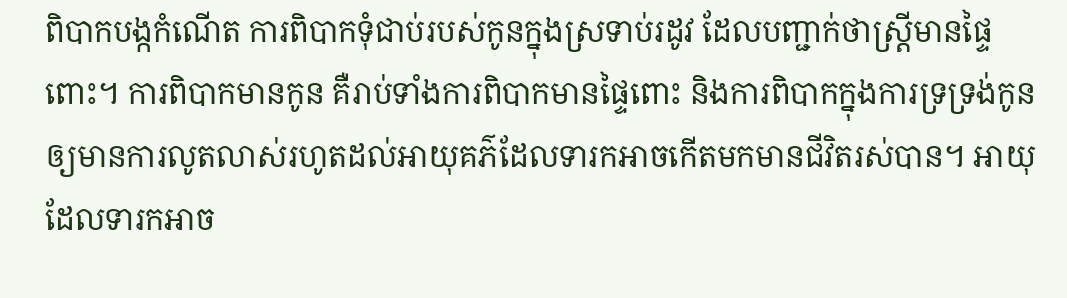ពិបាកបង្កកំណើត ការពិបាកទុំជាប់របស់កូនក្នុងស្រទាប់រដូវ ដែលបញ្ជាក់ថាស្ត្រីមានផ្ទៃពោះ។ ការពិបាកមានកូន គឺរាប់ទាំងការពិបាកមានផ្ទៃពោះ និងការពិបាកក្នុងការទ្រទ្រង់កូនឲ្យមានការលូតលាស់រហូតដល់អាយុគភ៌ដែលទារកអាចកើតមកមានជីវិតរស់បាន។ អាយុដែលទារកអាច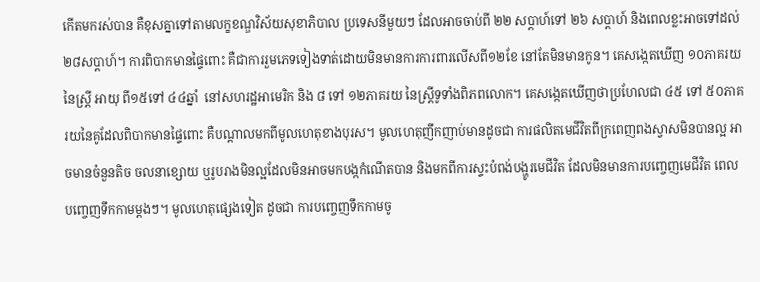កើតមករស់បាន គឺខុសគ្នាទៅតាមលក្ខខណ្ឌវិស័យសុខាភិបាល ប្រទេសនីមួយៗ ដែលអាចចាប់ពី ២២ សប្តាហ៍ទៅ ២៦ សប្តាហ៍ និងពេលខ្លះអាចទៅដល់ ២៨សប្តាហ៍។ ការពិបាកមានផ្ទៃពោះ គឺជាការរួមភេទទៀងទាត់ដោយមិនមានការការពារលើសពី១២ខែ នៅតែមិនមានកូន។ គេសង្កេតឃើញ ១០ភាគរយនៃស្ត្រី អាយុ ពី១៥ទៅ ៤៤ឆ្នាំ  នៅសហរដ្ឋអាមេរិក និង ៨ ទៅ ១២ភាគរយ នៃស្ត្រីទូទាំងពិភពលោក។ គេសង្កេតឃើញថាប្រហែលជា ៤៥ ទៅ ៥០ភាគរយនៃគូដែលពិបាកមានផ្ទៃពោះ គឺបណ្តាលមកពីមូលហេតុខាងបុរស។ មូលហេតុញឹកញាប់មានដូចជា ការផលិតមេជីវិតពីក្រពេញពងស្វាសមិនបានល្អ អាចមានចំនួនតិច ចលនាខ្សោយ ឬរូបរាងមិនល្អដែលមិនអាចមកបង្កកំណើតបាន និងមកពីការស្ទះបំពង់បង្ហូរមេជីវិត ដែលមិនមានការបញ្ចេញមេជីវិត ពេលបញ្ចេញទឹកកាមម្តងៗ។ មូលហេតុផ្សេងទៀត ដូចជា ការបញ្ចេញទឹកកាមចូ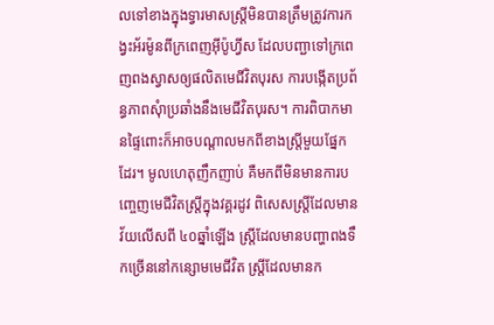លទៅខាងក្នុងទ្វារមាសស្ត្រីមិនបានត្រឹមត្រូវការកង្វះអ័រម៉ូនពីក្រពេញអុីប៉ូហ្វីស ដែលបញ្ជាទៅក្រពេញពងស្វាសឲ្យផលិតមេជីវិតបុរស ការបង្កើតប្រព័ន្ធភាពសុំាប្រឆាំងនឹងមេជីវិតបុរស។ ការពិបាកមានផ្ទៃពោះក៏អាចបណ្តាលមកពីខាងស្ត្រីមួយផ្នែកដែរ។ មូលហេតុញឹកញាប់ គឺមកពីមិនមានការបញ្ចេញមេជីវិតស្ត្រីក្នុងវគ្គរដូវ ពិសេសស្ត្រីដែលមានវ័យលើសពី ៤០ឆ្នាំឡើង ស្ត្រីដែលមានបញ្ហាពងទឹកច្រើននៅកន្សោមមេជីវិត ស្ត្រីដែលមានក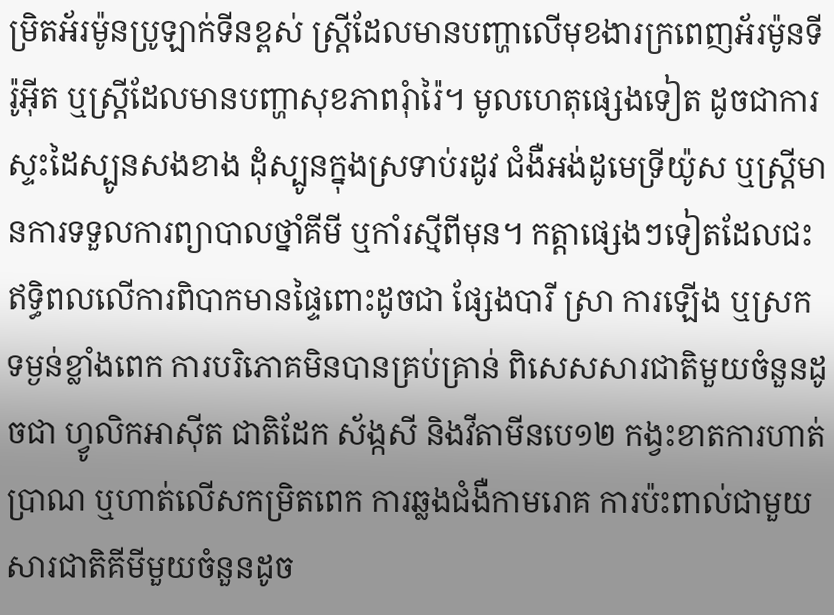ម្រិតអ័រម៉ូនប្រូឡាក់ទីនខ្ពស់ ស្ត្រីដែលមានបញ្ហាលើមុខងារក្រពេញអ័រម៉ូនទីរ៉ូអុីត ឬស្ត្រីដែលមានបញ្ហាសុខភាពរុំារ៉ៃ។ មូលហេតុផ្សេងទៀត ដូចជាការស្ទះដៃស្បូនសងខាង ដុំស្បូនក្នុងស្រទាប់រដូវ ជំងឺអង់ដូមេទ្រីយ៉ូស ឬស្ត្រីមានការទទួលការព្យាបាលថ្នាំគីមី ឬកាំរស្មីពីមុន។ កត្តាផ្សេងៗទៀតដែលជះឥទ្ធិពលលើការពិបាកមានផ្ទៃពោះដូចជា ផ្សែងបារី ស្រា ការឡើង ឬស្រកទម្ងន់ខ្លាំងពេក ការបរិភោគមិនបានគ្រប់គ្រាន់ ពិសេសសារជាតិមួយចំនួនដូចជា ហ្វូលិកអាស៊ីត ជាតិដែក ស័ង្កសី និងវីតាមីនបេ១២ កង្វះខាតការហាត់ប្រាណ ឬហាត់លើសកម្រិតពេក ការឆ្លងជំងឺកាមរោគ ការប៉ះពាល់ជាមួយសារជាតិគីមីមួយចំនួនដូច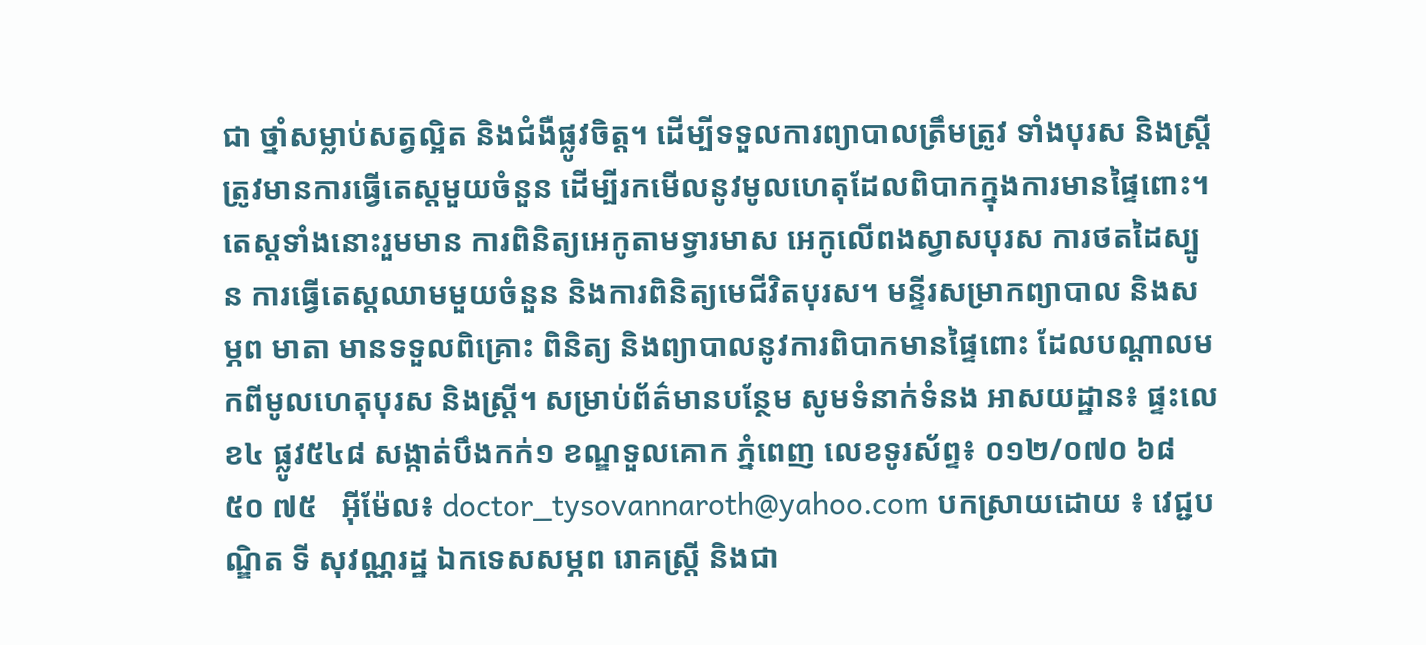ជា ថ្នាំសម្លាប់សត្វល្អិត និងជំងឺផ្លូវចិត្ត។ ដើម្បីទទួលការព្យាបាលត្រឹមត្រូវ ទាំងបុរស និងស្ត្រី ត្រូវមានការធ្វើតេស្តមួយចំនួន ដើម្បីរកមើលនូវមូលហេតុដែលពិបាកក្នុងការមានផ្ទៃពោះ។ តេស្តទាំងនោះរួមមាន ការពិនិត្យអេកូតាមទ្វារមាស អេកូលើពងស្វាសបុរស ការថតដៃស្បូន ការធ្វើតេស្តឈាមមួយចំនួន និងការពិនិត្យមេជីវិតបុរស។ មន្ទីរសម្រាកព្យាបាល និងសម្ភព មាតា មានទទួលពិគ្រោះ ពិនិត្យ និងព្យាបាលនូវការពិបាកមានផ្ទៃពោះ ដែលបណ្តាលមកពីមូលហេតុបុរស និងស្ត្រី។ សម្រាប់ព័ត៌មានបន្ថែម សូមទំនាក់ទំនង អាសយដ្ឋាន៖ ផ្ទះលេខ៤ ផ្លូវ៥៤៨ សង្កាត់បឹងកក់១ ខណ្ឌទួលគោក ភ្នំពេញ លេខទូរស័ព្ទ៖ ០១២/០៧០ ៦៨ ៥០ ៧៥   អុីម៉ែល៖ doctor_tysovannaroth@yahoo.com បកស្រាយដោយ ៖ វេជ្ជបណ្ឌិត ទី សុវណ្ណរដ្ឋ ឯកទេសសម្ភព រោគស្ត្រី និងជា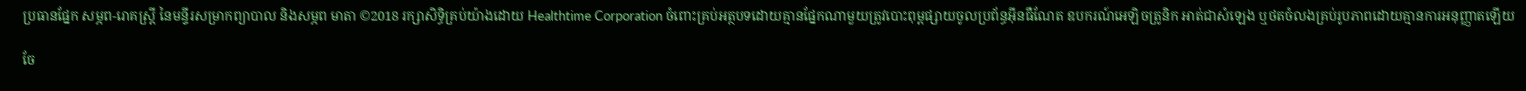ប្រធានផ្នែក សម្ភព-រោគស្ត្រី នៃមន្ទីរសម្រាកព្យាបាល និងសម្ភព មាតា ©2018 រក្សាសិទ្ធិគ្រប់យ៉ាងដោយ Healthtime Corporation ចំពោះគ្រប់អត្ថបទដោយគ្មានផ្នែកណាមួយត្រូវបោះពុម្ពផ្សាយចូលប្រព័ន្ធអ៊ីនធឺណែត ឧបករណ៍អេឡិចត្រូនិក អាត់ជាសំឡេង ឬថតចំលងគ្រប់រូបភាពដោយគ្មានការអនុញ្ញាតឡើយ

ចែ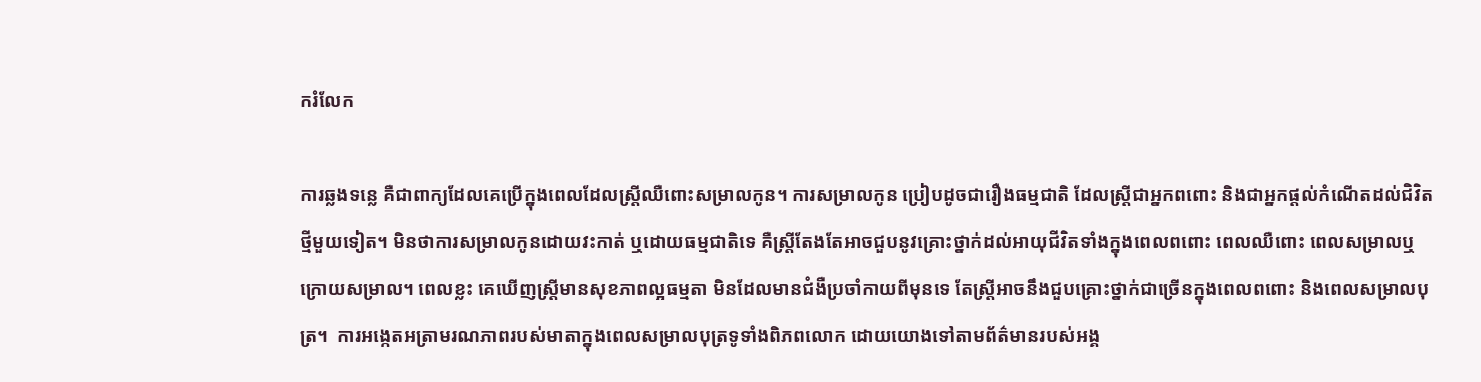ករំលែក

ការឆ្លងទន្លេ គឺជាពាក្យដែលគេប្រើក្នុងពេលដែលស្ត្រីឈឺពោះសម្រាលកូន។ ការសម្រាលកូន ប្រៀបដូចជារឿងធម្មជាតិ ដែលស្ត្រីជាអ្នកពពោះ និងជាអ្នកផ្តល់កំណើតដល់ជិវិតថ្មីមួយទៀត។ មិនថាការសម្រាលកូនដោយវះកាត់ ឬដោយធម្មជាតិទេ គឺស្ត្រីតែងតែអាចជួបនូវគ្រោះថ្នាក់ដល់អាយុជីវិតទាំងក្នុងពេលពពោះ ពេលឈឺពោះ ពេលសម្រាលឬក្រោយសម្រាល។ ពេលខ្លះ គេឃើញស្ត្រីមានសុខភាពល្អធម្មតា មិនដែលមានជំងឺប្រចាំកាយពីមុនទេ តែស្ត្រីអាចនឹងជួបគ្រោះថ្នាក់ជាច្រើនក្នុងពេលពពោះ និងពេលសម្រាលបុត្រ។  ការអង្កេតអត្រាមរណភាពរបស់មាតាក្នុងពេលសម្រាលបុត្រទូទាំងពិភពលោក ដោយយោងទៅតាមព័ត៌មានរបស់អង្គ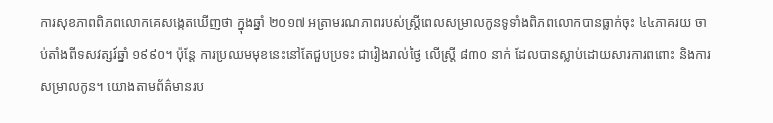ការសុខភាពពិភពលោកគេសង្កេតឃើញថា ក្នុងឆ្នាំ ២០១៧ អត្រាមរណភាពរបស់ស្រ្តីពេលសម្រាលកូនទូទាំងពិភពលោកបានធ្លាក់ចុះ ៤៤ភាគរយ ចាប់តាំងពីទសវត្សរ៍ឆ្នាំ ១៩៩០។ ប៉ុន្តែ ការប្រឈមមុខនេះនៅតែជួបប្រទះ ជារៀងរាល់ថ្ងៃ លើស្ត្រី ៨៣០ នាក់ ដែលបានស្លាប់ដោយសារការពពោះ និងការសម្រាលកូន។ យោងតាមព័ត៌មានរប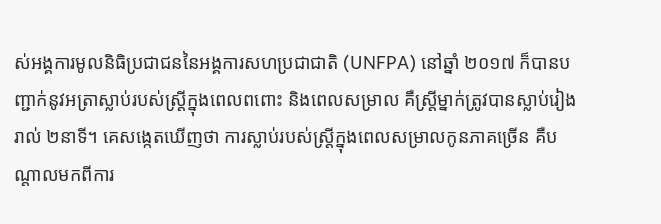ស់អង្គការមូលនិធិប្រជាជននៃអង្គការសហប្រជាជាតិ (UNFPA) នៅឆ្នាំ ២០១៧ ក៏បានបញ្ជាក់នូវអត្រាស្លាប់របស់ស្ត្រីក្នុងពេលពពោះ និងពេលសម្រាល គឺស្ត្រីម្នាក់ត្រូវបានស្លាប់រៀងរាល់ ២នាទី។ គេសង្កេតឃើញថា ការស្លាប់របស់ស្ត្រីក្នុងពេលសម្រាលកូនភាគច្រើន គឺបណ្តាលមកពីការ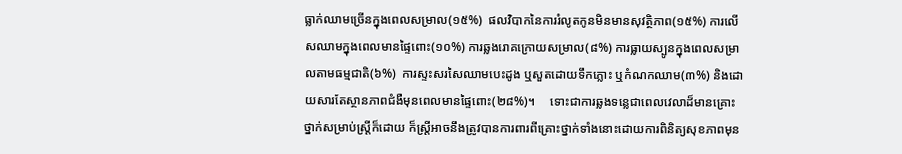ធ្លាក់ឈាមច្រើនក្នុងពេលសម្រាល(១៥%)  ផលវិបាកនៃការរំលូតកូនមិនមានសុវត្ថិភាព(១៥%) ការលើសឈាមក្នុងពេលមានផ្ទៃពោះ(១០%) ការឆ្លងរោគក្រោយសម្រាល(៨%) ការធ្លាយស្បូនក្នុងពេលសម្រាលតាមធម្មជាតិ(៦%)  ការស្ទះសរសៃឈាមបេះដូង ឬសួតដោយទឹកភ្លោះ ឬកំណកឈាម(៣%) និងដោយសារតែស្ថានភាពជំងឺមុនពេលមានផ្ទៃពោះ(២៨%)។     ទោះជាការឆ្លងទន្លេជាពេលវេលាដ៏មានគ្រោះថ្នាក់សម្រាប់ស្ត្រីក៏ដោយ ក៏ស្ត្រីអាចនឹងត្រូវបានការពារពីគ្រោះថ្នាក់ទាំងនោះដោយការពិនិត្យសុខភាពមុន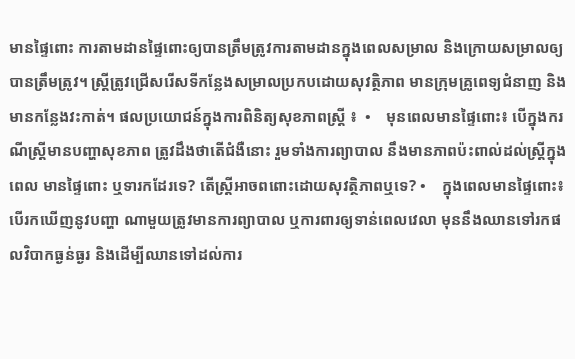មានផ្ទៃពោះ ការតាមដានផ្ទៃពោះឲ្យបានត្រឹមត្រូវការតាមដានក្នុងពេលសម្រាល និងក្រោយសម្រាលឲ្យបានត្រឹមត្រូវ។ ស្ត្រីត្រូវជ្រើសរើសទីកន្លែងសម្រាលប្រកបដោយសុវត្ថិភាព មានក្រុមគ្រូពេទ្យជំនាញ និងមានកន្លែងវះកាត់។ ផលប្រយោជន៍ក្នុងការពិនិត្យសុខភាពស្ត្រី ៖  •    មុនពេលមានផ្ទៃពោះ៖ បើក្នុងករណីស្ត្រីមានបញ្ហាសុខភាព ត្រូវដឹងថាតើជំងឺនោះ រួមទាំងការព្យាបាល នឹងមានភាពប៉ះពាល់ដល់ស្រ្តីក្នុងពេល មានផ្ទៃពោះ ឬទារកដែរទេ? តើស្ត្រីអាចពពោះដោយសុវតិ្ថភាពឬទេ? •    ក្នុងពេលមានផ្ទៃពោះ៖ បើរកឃើញនូវបញ្ហា ណាមួយត្រូវមានការព្យាបាល ឬការពារឲ្យទាន់ពេលវេលា មុននឹងឈានទៅរកផលវិបាកធ្ងន់ធ្ងរ និងដើម្បីឈានទៅដល់ការ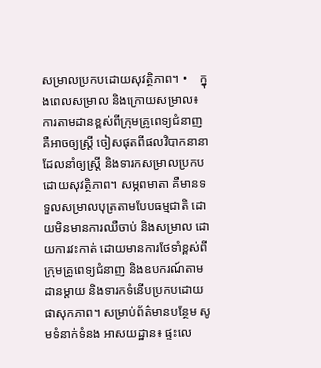សម្រាលប្រកបដោយសុវត្ថិភាព។ •    ក្នុងពេលសម្រាល និងក្រោយសម្រាល៖ ការតាមដានខ្ពស់ពីក្រុមគ្រូពេទ្យជំនាញ គឺអាចឲ្យស្ត្រី ចៀសផុតពីផលវិបាកនានា ដែលនាំឲ្យស្ត្រី និងទារកសម្រាលប្រកបដោយសុវត្ថិភាព។ សម្ភពមាតា គឺមានទទួលសម្រាលបុត្រតាមបែបធម្មជាតិ ដោយមិនមានការឈឺចាប់ និងសម្រាល ដោយការវះកាត់ ដោយមានការថែទាំខ្ពស់ពីក្រុមគ្រូពេទ្យជំនាញ និងឧបករណ៍តាមដានម្តាយ និងទារកទំនើបប្រកបដោយផាសុកភាព។ សម្រាប់ព័ត៌មានបន្ថែម សូមទំនាក់ទំនង អាសយដ្ឋាន៖ ផ្ទះលេ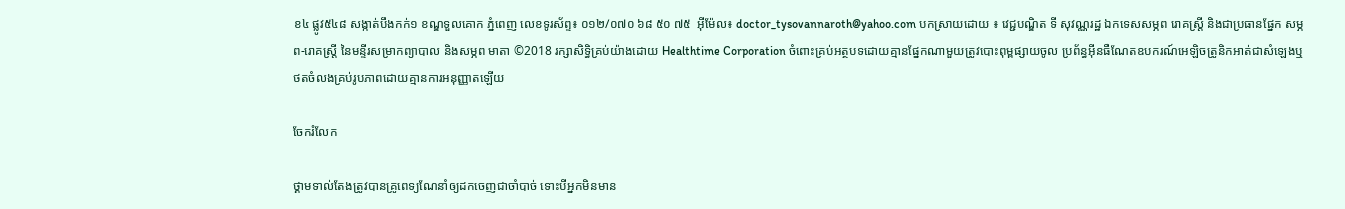ខ៤ ផ្លូវ៥៤៨ សង្កាត់បឹងកក់១ ខណ្ឌទួលគោក ភ្នំពេញ លេខទូរស័ព្ទ៖ ០១២/០៧០ ៦៨ ៥០ ៧៥  អ៊ីម៉ែល៖ doctor_tysovannaroth@yahoo.com បកស្រាយដោយ ៖ វេជ្ជបណ្ឌិត ទី សុវណ្ណរដ្ឋ ឯកទេសសម្ភព រោគស្ត្រី និងជាប្រធានផ្នែក សម្ភព-រោគស្ត្រី នៃមន្ទីរសម្រាកព្យាបាល និងសម្ភព មាតា ©2018 រក្សាសិទ្ធិគ្រប់យ៉ាងដោយ Healthtime Corporation ចំពោះគ្រប់អត្ថបទដោយគ្មានផ្នែកណាមួយត្រូវបោះពុម្ពផ្សាយចូល ប្រព័ន្ធអ៊ីនធឺណែតឧបករណ៍អេឡិចត្រូនិកអាត់ជាសំឡេងឬថតចំលងគ្រប់រូបភាពដោយគ្មានការអនុញ្ញាតឡើយ

ចែករំលែក

ថ្គាមទាល់តែងត្រូវបានគ្រូពេទ្យណែនាំឲ្យដកចេញជាចាំបាច់ ទោះបីអ្នកមិនមាន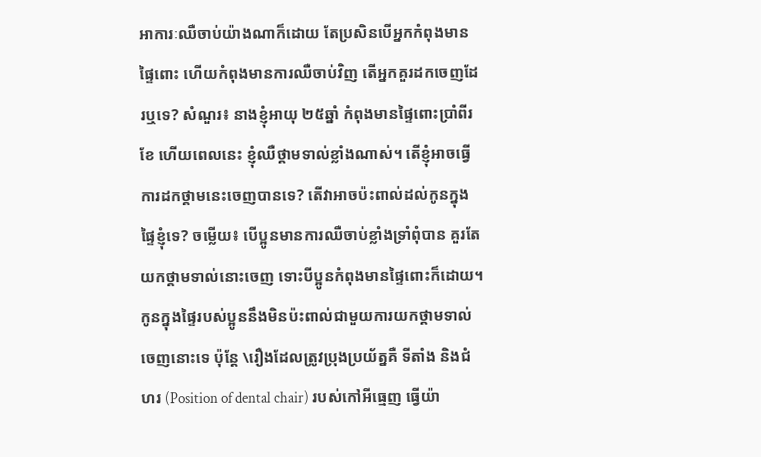អាការៈឈឺចាប់យ៉ាងណាក៏ដោយ តែប្រសិនបើអ្នកកំពុងមានផ្ទៃពោះ ហើយកំពុងមានការឈឺចាប់វិញ តើអ្នកគួរដកចេញដែរឬទេ? សំណួរ៖ នាងខ្ញុំអាយុ ២៥ឆ្នាំ កំពុងមានផ្ទៃពោះប្រាំពីរខែ ហើយពេលនេះ ខ្ញុំឈឺថ្គាមទាល់ខ្លាំងណាស់។ តើខ្ញុំអាចធ្វើការដកថ្គាមនេះចេញបានទេ? តើវាអាចប៉ះពាល់ដល់កូនក្នុងផ្ទៃខ្ញុំទេ? ចម្លើយ៖ បើប្អូនមានការឈឺចាប់ខ្លាំងទ្រាំពុំបាន គួរតែយកថ្គាមទាល់នោះចេញ ទោះបីប្អូនកំពុងមានផ្ទៃពោះក៏ដោយ។ កូនក្នុងផ្ទៃរបស់ប្អូននឹងមិនប៉ះពាល់ជាមួយការយកថ្គាមទាល់ចេញនោះទេ ប៉ុន្តែ \រឿងដែលត្រូវប្រុងប្រយ័ត្នគឺ ទីតាំង និងជំហរ (Position of dental chair) របស់កៅអីធ្មេញ ធ្វើយ៉ា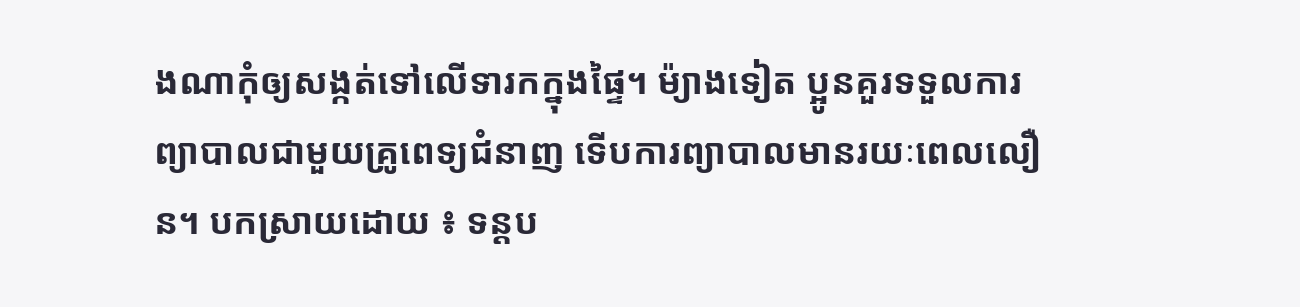ងណាកុំឲ្យសង្កត់ទៅលើទារកក្នុងផ្ទៃ។ ម៉្យាងទៀត ប្អូនគួរទទួលការព្យាបាលជាមួយគ្រូពេទ្យជំនាញ ទើបការព្យាបាលមានរយៈពេលលឿន។ បកស្រាយដោយ ៖ ទន្តប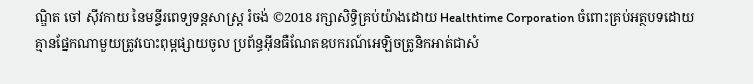ណ្ឌិត ចៅ ស៊ីវកាយ នៃមន្ទីរពេទ្យទន្តសាស្ត្រ រំចង់ ©2018 រក្សាសិទ្ធិគ្រប់យ៉ាងដោយ Healthtime Corporation ចំពោះគ្រប់អត្ថបទដោយគ្មានផ្នែកណាមួយត្រូវបោះពុម្ពផ្សាយចូល ប្រព័ន្ធអ៊ីនធឺណែតឧបករណ៍អេឡិចត្រូនិកអាត់ជាសំ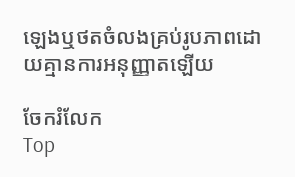ឡេងឬថតចំលងគ្រប់រូបភាពដោយគ្មានការអនុញ្ញាតឡើយ

ចែករំលែក
Top